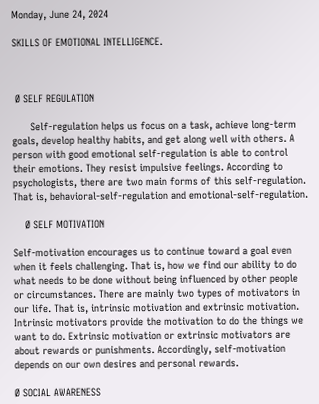Monday, June 24, 2024

SKILLS OF EMOTIONAL INTELLIGENCE.



 Ø SELF REGULATION

      Self-regulation helps us focus on a task, achieve long-term goals, develop healthy habits, and get along well with others. A person with good emotional self-regulation is able to control their emotions. They resist impulsive feelings. According to psychologists, there are two main forms of this self-regulation. That is, behavioral-self-regulation and emotional-self-regulation.

    Ø SELF MOTIVATION

Self-motivation encourages us to continue toward a goal even when it feels challenging. That is, how we find our ability to do what needs to be done without being influenced by other people or circumstances. There are mainly two types of motivators in our life. That is, intrinsic motivation and extrinsic motivation. Intrinsic motivators provide the motivation to do the things we want to do. Extrinsic motivation or extrinsic motivators are about rewards or punishments. Accordingly, self-motivation depends on our own desires and personal rewards.

Ø SOCIAL AWARENESS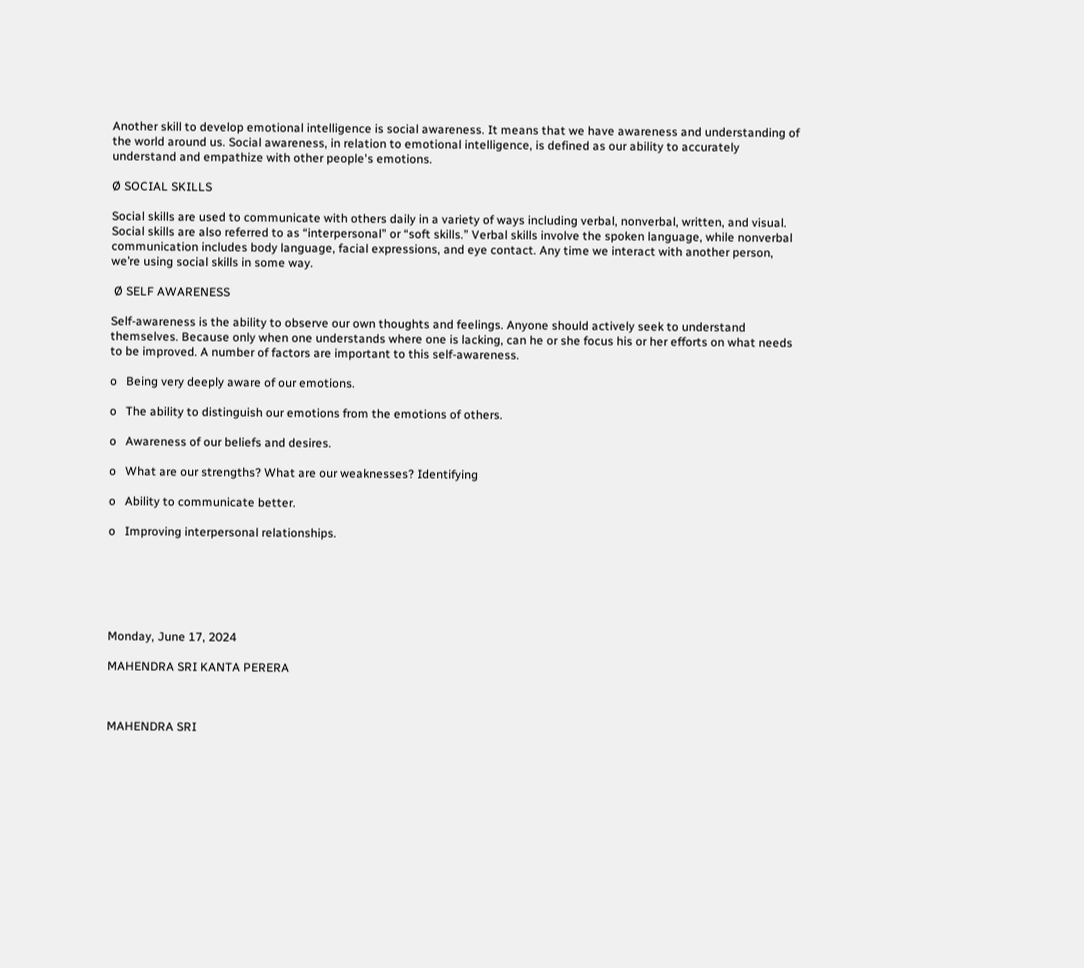Another skill to develop emotional intelligence is social awareness. It means that we have awareness and understanding of the world around us. Social awareness, in relation to emotional intelligence, is defined as our ability to accurately understand and empathize with other people's emotions.

Ø SOCIAL SKILLS

Social skills are used to communicate with others daily in a variety of ways including verbal, nonverbal, written, and visual. Social skills are also referred to as “interpersonal” or “soft skills.” Verbal skills involve the spoken language, while nonverbal communication includes body language, facial expressions, and eye contact. Any time we interact with another person, we’re using social skills in some way.

 Ø SELF AWARENESS

Self-awareness is the ability to observe our own thoughts and feelings. Anyone should actively seek to understand themselves. Because only when one understands where one is lacking, can he or she focus his or her efforts on what needs to be improved. A number of factors are important to this self-awareness.

o   Being very deeply aware of our emotions.

o   The ability to distinguish our emotions from the emotions of others.

o   Awareness of our beliefs and desires.

o   What are our strengths? What are our weaknesses? Identifying

o   Ability to communicate better.

o   Improving interpersonal relationships.






Monday, June 17, 2024

MAHENDRA SRI KANTA PERERA



MAHENDRA SRI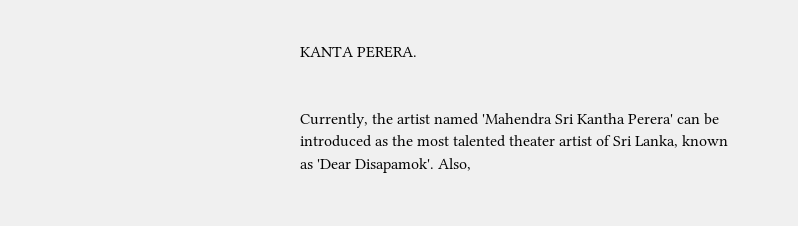KANTA PERERA.


Currently, the artist named 'Mahendra Sri Kantha Perera' can be introduced as the most talented theater artist of Sri Lanka, known as 'Dear Disapamok'. Also,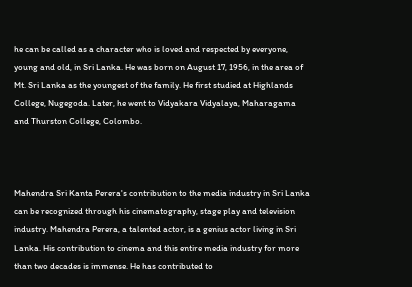he can be called as a character who is loved and respected by everyone, young and old, in Sri Lanka. He was born on August 17, 1956, in the area of Mt. Sri Lanka as the youngest of the family. He first studied at Highlands College, Nugegoda. Later, he went to Vidyakara Vidyalaya, Maharagama and Thurston College, Colombo.



Mahendra Sri Kanta Perera's contribution to the media industry in Sri Lanka can be recognized through his cinematography, stage play and television industry. Mahendra Perera, a talented actor, is a genius actor living in Sri Lanka. His contribution to cinema and this entire media industry for more than two decades is immense. He has contributed to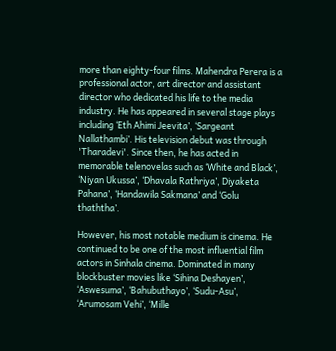more than eighty-four films. Mahendra Perera is a professional actor, art director and assistant director who dedicated his life to the media industry. He has appeared in several stage plays including ‘Eth Ahimi Jeevita’, ‘Sargeant Nallathambi’. His television debut was through 'Tharadevi'. Since then, he has acted in memorable telenovelas such as ‘White and Black’, ‘Niyan Ukussa’, ‘Dhavala Rathriya’, Diyaketa Pahana’, ‘Handawila Sakmana’ and ‘Golu thaththa’.

However, his most notable medium is cinema. He continued to be one of the most influential film actors in Sinhala cinema. Dominated in many blockbuster movies like ‘Sihina Deshayen’, ‘Aswesuma’, ‘Bahubuthayo’, ‘Sudu-Asu’, ‘Arumosam Vehi’, ‘Mille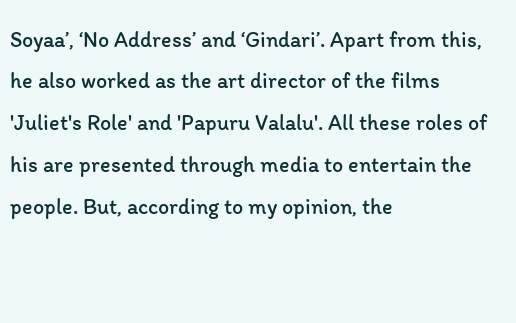Soyaa’, ‘No Address’ and ‘Gindari’. Apart from this, he also worked as the art director of the films 'Juliet's Role' and 'Papuru Valalu'. All these roles of his are presented through media to entertain the people. But, according to my opinion, the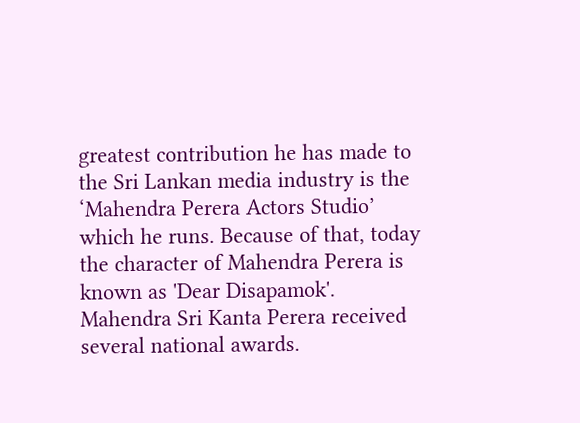greatest contribution he has made to the Sri Lankan media industry is the ‘Mahendra Perera Actors Studio’ which he runs. Because of that, today the character of Mahendra Perera is known as 'Dear Disapamok'. Mahendra Sri Kanta Perera received several national awards.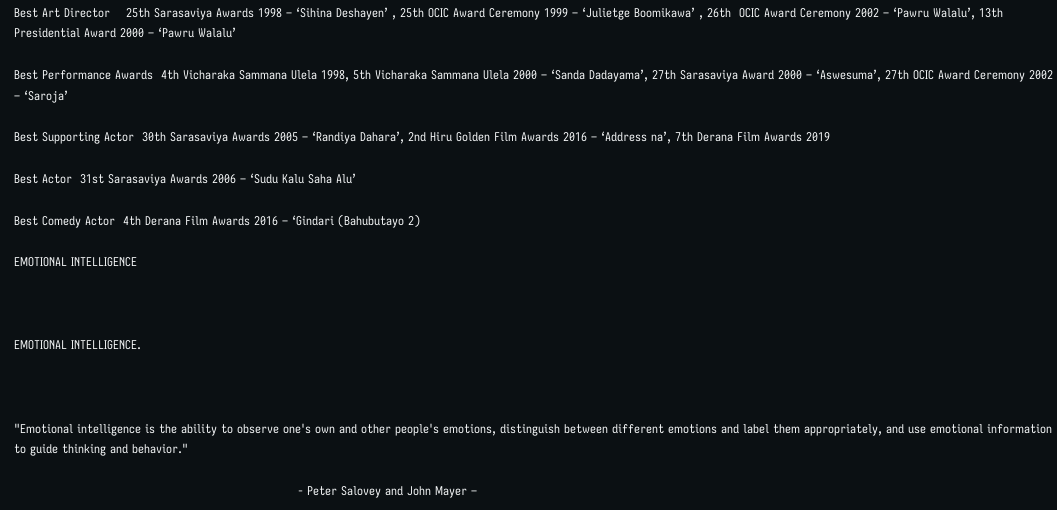Best Art Director    25th Sarasaviya Awards 1998 – ‘Sihina Deshayen’ , 25th OCIC Award Ceremony 1999 – ‘Julietge Boomikawa’ , 26th  OCIC Award Ceremony 2002 – ‘Pawru Walalu’, 13th Presidential Award 2000 – ‘Pawru Walalu’

Best Performance Awards  4th Vicharaka Sammana Ulela 1998, 5th Vicharaka Sammana Ulela 2000 – ‘Sanda Dadayama’, 27th Sarasaviya Award 2000 – ‘Aswesuma’, 27th OCIC Award Ceremony 2002 – ‘Saroja’

Best Supporting Actor  30th Sarasaviya Awards 2005 – ‘Randiya Dahara’, 2nd Hiru Golden Film Awards 2016 – ‘Address na’, 7th Derana Film Awards 2019

Best Actor  31st Sarasaviya Awards 2006 – ‘Sudu Kalu Saha Alu’

Best Comedy Actor  4th Derana Film Awards 2016 – ‘Gindari (Bahubutayo 2)

EMOTIONAL INTELLIGENCE



EMOTIONAL INTELLIGENCE.



"Emotional intelligence is the ability to observe one's own and other people's emotions, distinguish between different emotions and label them appropriately, and use emotional information to guide thinking and behavior."

                                                                       - Peter Salovey and John Mayer –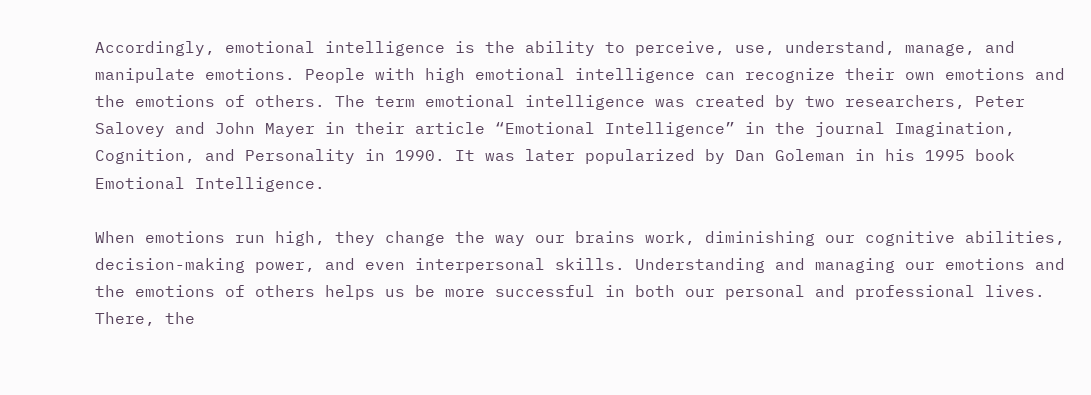Accordingly, emotional intelligence is the ability to perceive, use, understand, manage, and manipulate emotions. People with high emotional intelligence can recognize their own emotions and the emotions of others. The term emotional intelligence was created by two researchers, Peter Salovey and John Mayer in their article “Emotional Intelligence” in the journal Imagination, Cognition, and Personality in 1990. It was later popularized by Dan Goleman in his 1995 book Emotional Intelligence.

When emotions run high, they change the way our brains work, diminishing our cognitive abilities, decision-making power, and even interpersonal skills. Understanding and managing our emotions and the emotions of others helps us be more successful in both our personal and professional lives. There, the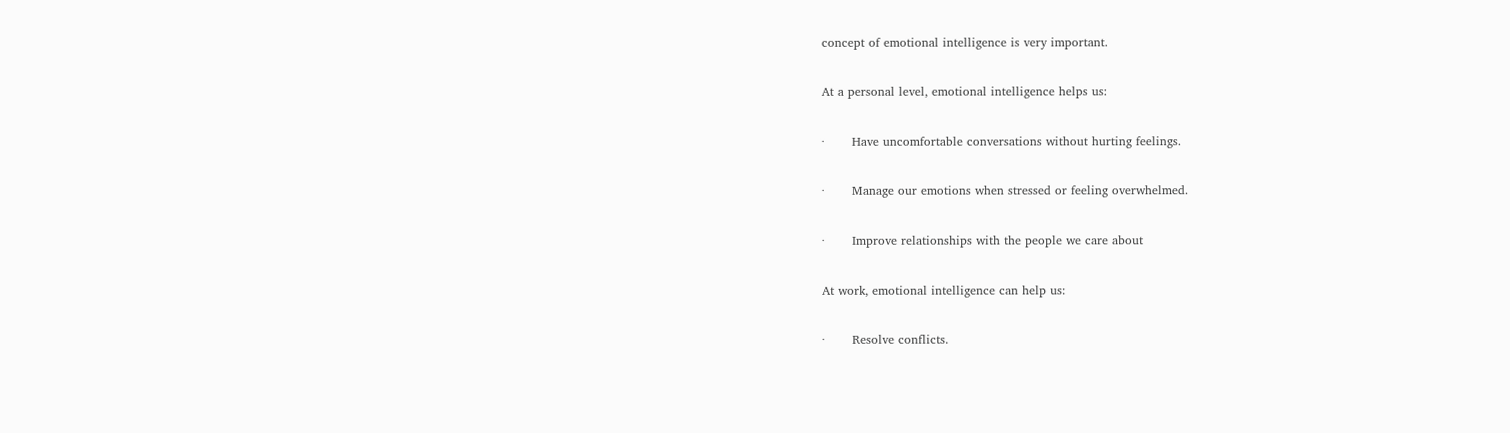concept of emotional intelligence is very important.

At a personal level, emotional intelligence helps us:

·       Have uncomfortable conversations without hurting feelings.

·       Manage our emotions when stressed or feeling overwhelmed.

·       Improve relationships with the people we care about

At work, emotional intelligence can help us:

·       Resolve conflicts.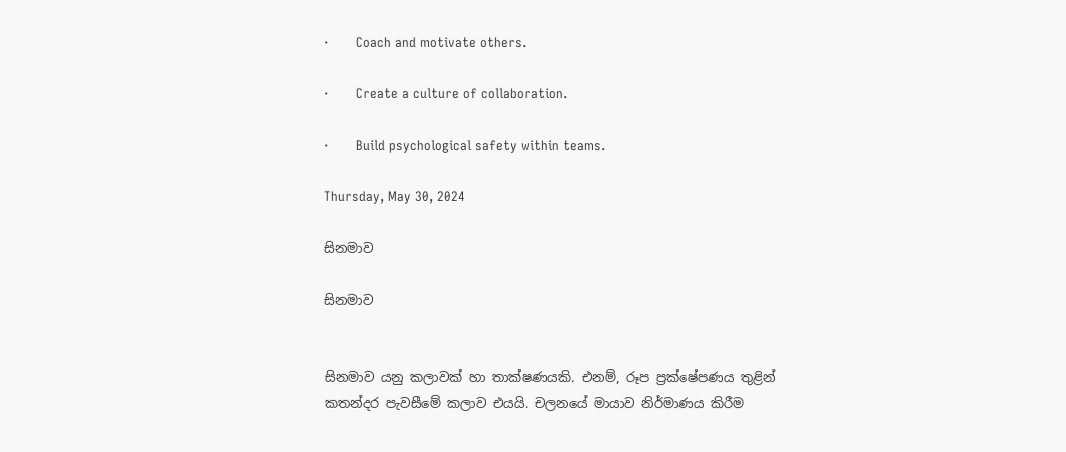·       Coach and motivate others.

·       Create a culture of collaboration.

·       Build psychological safety within teams.

Thursday, May 30, 2024

සිනමාව

සිනමාව


සිනමාව යනු කලාවක් හා තාක්ෂණයකි. එනම්, රූප ප්‍රක්ෂේපණය තුළින් කතන්දර පැවසීමේ කලාව එයයි. චලනයේ මායාව නිර්මාණය කිරීම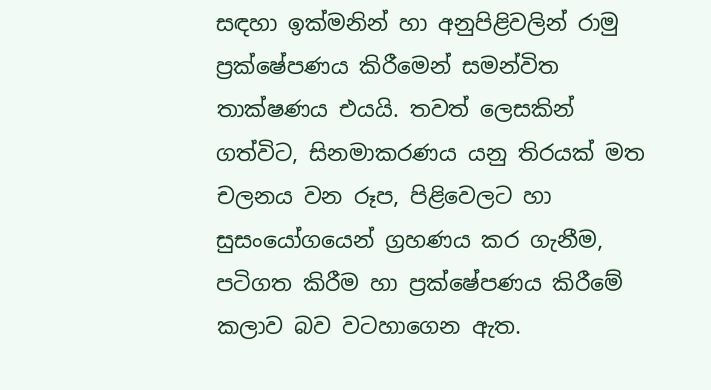සඳහා ඉක්මනින් හා අනුපිළිවලින් රාමු ප්‍රක්ෂේපණය කිරීමෙන් සමන්විත තාක්ෂණය එයයි. තවත් ලෙසකින් ගත්විට, සිනමාකරණය යනු තිරයක් මත චලනය වන රූප, පිළිවෙලට හා සුසංයෝගයෙන් ග්‍රහණය කර ගැනීම, පටිගත කිරීම හා ප්‍රක්ෂේපණය කිරීමේ කලාව බව වටහාගෙන ඇත.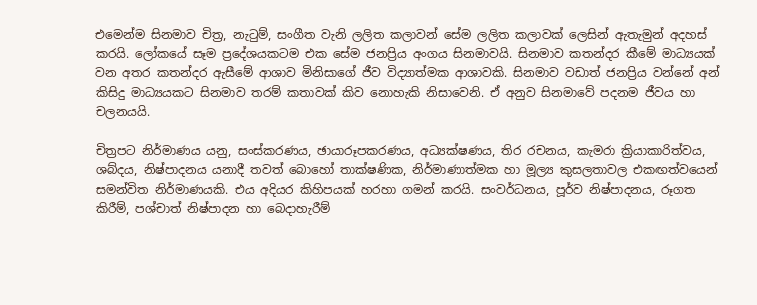එමෙන්ම සිනමාව චිත්‍ර, නැටුම්, සංගීත වැනි ලලිත කලාවන් සේම ලලිත කලාවක් ලෙසින් ඇතැමුන් අදහස් කරයි. ලෝකයේ සෑම ප්‍රදේශයකටම එක සේම ජනප්‍රිය අංගය සිනමාවයි. සිනමාව කතන්දර කීමේ මාධ්‍යයක් වන අතර කතන්දර ඇසීමේ ආශාව මිනිසාගේ ජීව විද්‍යාත්මක ආශාවකි. සිනමාව වඩාත් ජනප්‍රිය වන්නේ අන් කිසිදු මාධ්‍යයකට සිනමාව තරම් කතාවක් කිව නොහැකි නිසාවෙනි. ඒ අනුව සිනමාවේ පදනම ජීවය හා චලනයයි.

චිත්‍රපට නිර්මාණය යනු, සංස්කරණය, ඡායාරූපකරණය, අධ්‍යක්ෂණය, තිර රචනය, කැමරා ක්‍රියාකාරිත්වය, ශබ්දය, නිෂ්පාදනය යනාදී තවත් බොහෝ තාක්ෂණික, නිර්මාණාත්මක හා මූල්‍ය කුසලතාවල එකඟත්වයෙන් සමන්විත නිර්මාණයකි. එය අදියර කිහිපයක් හරහා ගමන් කරයි. සංවර්ධනය, පූර්ව නිෂ්පාදනය, රූගත කිරීම්, පශ්චාත් නිෂ්පාදන හා බෙදාහැරීම්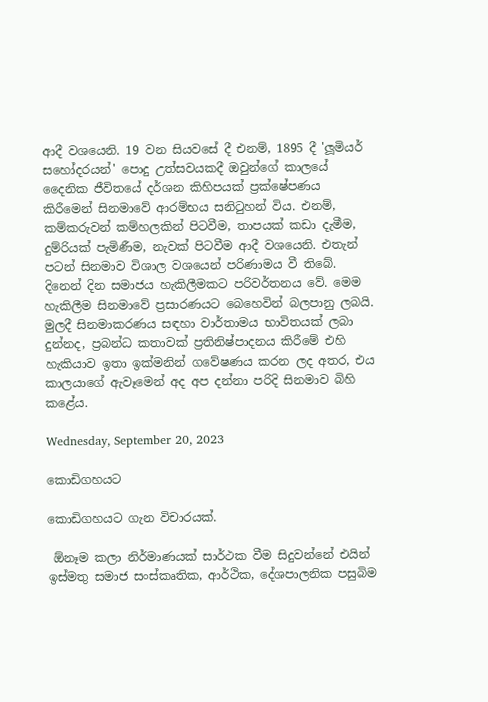ආදී වශයෙනි. 19 වන සියවසේ දී එනම්, 1895 දී 'ලූමියර් සහෝදරයන්' පොදු උත්සවයකදී ඔවුන්ගේ කාලයේ දෛනික ජීවිතයේ දර්ශන කිහිපයක් ප්‍රක්ෂේපණය කිරීමෙන් සිනමාවේ ආරම්භය සනිටුහන් විය. එනම්, කම්කරුවන් කම්හලකින් පිටවීම, තාපයක් කඩා දැමීම, දුම්රියක් පැමිණීම, නැවක් පිටවීම ආදී වශයෙනි. එතැන් පටන් සිනමාව විශාල වශයෙන් පරිණාමය වී තිබේ. දිනෙන් දින සමාජය හැකිලීමකට පරිවර්තනය වේ. මෙම හැකිලීම සිනමාවේ ප්‍රසාරණයට බෙහෙවින් බලපානු ලබයි. මුලදී සිනමාකරණය සඳහා වාර්තාමය භාවිතයක් ලබා දුන්නද, ප්‍රබන්ධ කතාවක් ප්‍රතිනිෂ්පාදනය කිරීමේ එහි හැකියාව ඉතා ඉක්මනින් ගවේෂණය කරන ලද අතර, එය කාලයාගේ ඇවෑමෙන් අද අප දන්නා පරිදි සිනමාව බිහි කළේය.

Wednesday, September 20, 2023

කොඩිගහයට

කොඩිගහයට ගැන විචාරයක්.

 ඕනෑම කලා නිර්මාණයක් සාර්ථක වීම සිදුවන්නේ එයින් ඉස්මතු සමාජ සංස්කෘතික, ආර්ථික, දේශපාලනික පසුබිම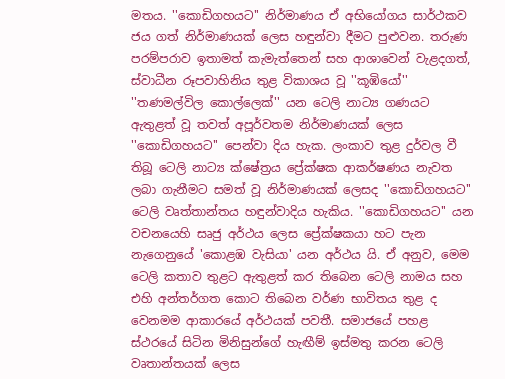මතය. ''කොඩිගහයට'' නිර්මාණය ඒ අභියෝගය සාර්ථකව ජය ගත් නිර්මාණයක් ලෙස හඳුන්වා දීමට පුළුවන. තරුණ පරම්පරාව ඉතාමත් කැමැත්තෙන් සහ ආශාවෙන් වැළදගත්, ස්වාධීන රූපවාහිනිය තුළ විකාශය වූ ''කූඹියෝ'' ''තණමල්විල කොල්ලෙක්'' යන ටෙලි නාට්‍ය ගණයට ඇතුළත් වූ තවත් අපූර්වතම නිර්මාණයක් ලෙස ''කොඩිගහයට'' පෙන්වා දිය හැක. ලංකාව තුළ දුර්වල වී තිබූ ටෙලි නාට්‍ය ක්ෂේත්‍රය ප්‍රේක්ෂක ආකර්ෂණය නැවත ලබා ගැනීමට සමත් වූ නිර්මාණයක් ලෙසද ''කොඩිගහයට'' ටෙලි වෘත්තාන්තය හඳුන්වාදිය හැකිය. ''කොඩිගහයට'' යන වචනයෙහි සෘජු අර්ථය ලෙස ප්‍රේක්ෂකයා හට පැන නැගෙනුයේ 'කොළඹ වැසියා' යන අර්ථය යි. ඒ අනුව, මෙම ටෙලි කතාව තුළට ඇතුළත් කර තිබෙන ටෙලි නාමය සහ එහි අන්තර්ගත කොට තිබෙන වර්ණ භාවිතය තුළ ද වෙනමම ආකාරයේ අර්ථයක් පවතී. සමාජයේ පහළ ස්ථරයේ සිටින මිනිසුන්ගේ හැඟීම් ඉස්මතු කරන ටෙලි වෘතාන්තයක් ලෙස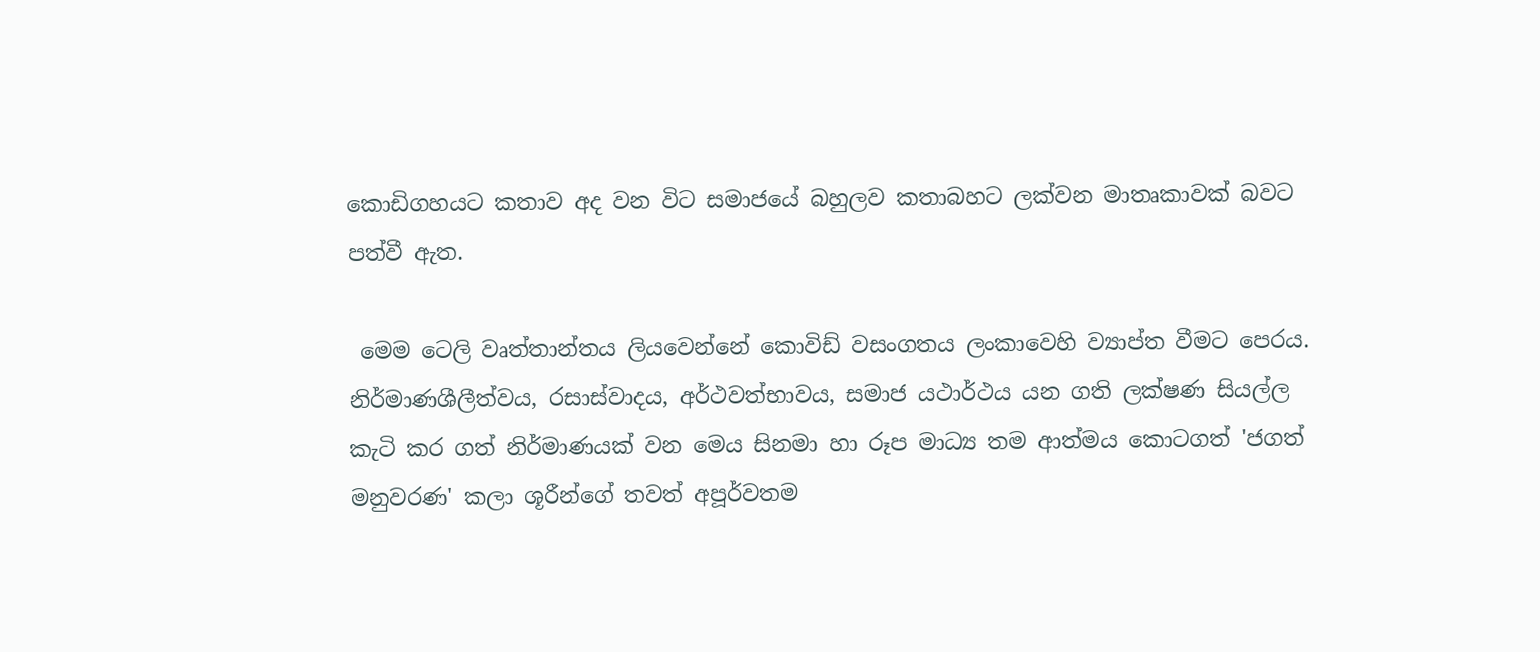කොඩිගහයට කතාව අද වන විට සමාජයේ බහුලව කතාබහට ලක්වන මාතෘකාවක් බවට පත්වී ඇත.

 මෙම ටෙලි වෘත්තාන්තය ලියවෙන්නේ කොවිඩ් වසංගතය ලංකාවෙහි ව්‍යාප්ත වීමට පෙර‍ය. නිර්මාණශීලීත්වය, රසාස්වාදය, අර්ථවත්භාවය, සමාජ යථාර්ථය යන ගති ලක්ෂණ සියල්ල කැටි කර ගත් නිර්මාණයක් වන මෙය සිනමා හා රූප මාධ්‍ය තම ආත්මය කොටගත් 'ජගත් මනුවරණ' කලා ශූරීන්ගේ තවත් අපූර්වතම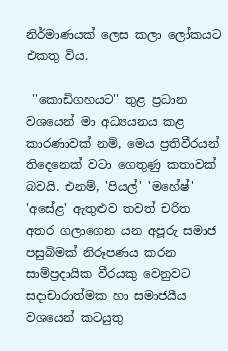නිර්මාණයක් ලෙස කලා ලෝකයට එකතු විය.

 ''කොඩිගහයට'' තුළ ප්‍රධාන වශයෙන් මා අධ්‍යයනය කළ කාරණාවක් නම්, මෙය ප්‍රතිවීරයන් තිදෙනෙක් වටා ගෙතුණු කතාවක් බවයි. එනම්, 'පියල්' 'මහේෂ්' 'අසේළ' ඇතුළුව තවත් චරිත අතර ගලාගෙන යන අපූරු සමාජ පසුබිමක් නිරූපණය කරන සාම්ප්‍රදායික වීරයකු වෙනුවට සදාචාරාත්මක හා සමාජයීය වශයෙන් කටයුතු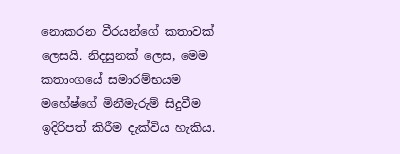නොකරන වීරයන්ගේ කතාවක් ලෙසයි. නිදසුනක් ලෙස, මෙම කතාංගයේ සමාරම්භයම මහේෂ්ගේ මිනීමැරුම් සිදුවීම ඉදිරිපත් කිරීම දැක්විය හැකිය.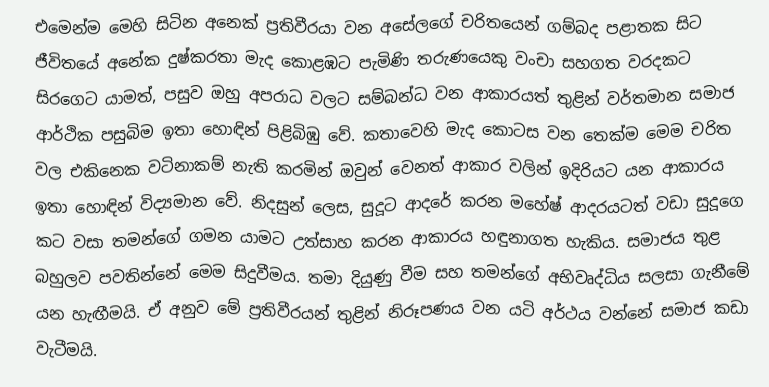එමෙන්ම මෙහි සිටින අනෙක් ප්‍රතිවීරයා වන අසේලගේ චරිතයෙන් ගම්බද පළාතක සිට ජීවිතයේ අනේක දුෂ්කරතා මැද කොළඹට පැමිණි තරුණයෙකු වංචා සහගත වරදකට සිරගෙට යාමත්, පසුව ඔහු අපරාධ වලට සම්බන්ධ වන ආකාරයත් තුළින් වර්තමාන සමාජ ආර්ථික පසුබිම ඉතා හොඳින් පිළිබිඹු වේ. කතාවෙහි මැද කොටස වන තෙක්ම මෙම චරිත වල එකිනෙක වටිනාකම් නැති කරමින් ඔවුන් වෙනත් ආකාර වලින් ඉදිරියට යන ආකාරය ඉතා හොඳින් විද්‍යමාන වේ. නිදසුන් ලෙස, සුදූට ආදරේ කරන මහේෂ් ආදරයටත් වඩා සුදූගෙ කට වසා තමන්ගේ ගමන යාමට උත්සාහ කරන ආකාරය හඳුනාගත හැකිය. සමාජය තුළ බහුලව පවතින්නේ මෙම සිදුවීමය. තමා දියුණු වීම සහ තමන්ගේ අභිවෘද්ධිය සලසා ගැනීමේ යන හැඟීමයි. ඒ අනුව මේ ප්‍රතිවීරයන් තුළින් නිරූපණය වන යටි අර්ථය වන්නේ සමාජ කඩා වැටීමයි.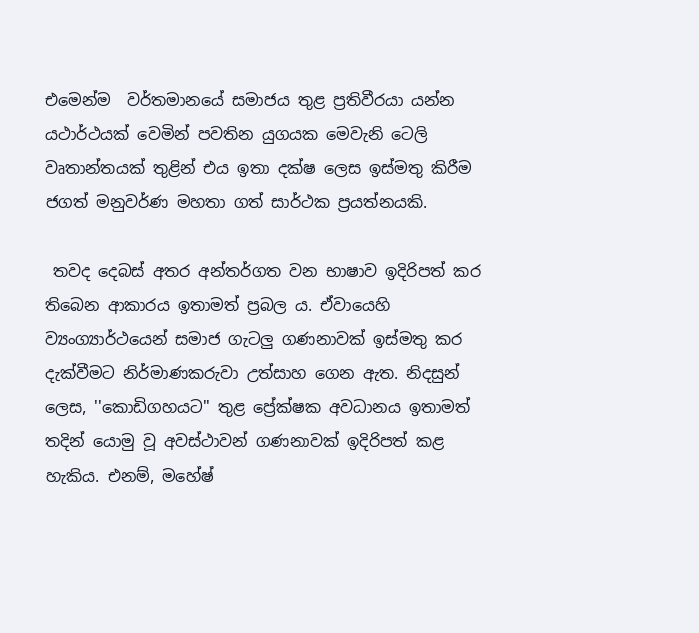එමෙන්ම  වර්තමානයේ සමාජය තුළ ප්‍රතිවීරයා යන්න යථාර්ථයක් වෙමින් පවතින යුගයක මෙවැනි ටෙලි වෘතාන්තයක් තුළින් එය ඉතා දක්ෂ ලෙස ඉස්මතු කිරීම ජගත් මනුවර්ණ මහතා ගත් සාර්ථක ප්‍රයත්නයකි.

 තවද දෙබස් අතර අන්තර්ගත වන භාෂාව ඉදිරිපත් කර තිබෙන ආකාරය ඉතාමත් ප්‍රබල ය. ඒවායෙහි ව්‍යංග්‍යාර්ථයෙන් සමාජ ගැටලු ගණනාවක් ඉස්මතු කර දැක්වීමට නිර්මාණකරුවා උත්සාහ ගෙන ඇත. නිදසුන් ලෙස, ''කොඩිගහයට'' තුළ ප්‍රේක්ෂක අවධානය ඉතාමත් තදින් යොමු වූ අවස්ථාවන් ගණනාවක් ඉදිරිපත් කළ හැකිය. එනම්, මහේෂ්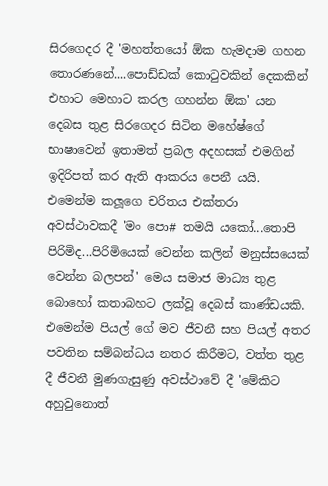සිරගෙදර දී 'මහත්තයෝ ඕක හැමදාම ගහන තොරණනේ....පොඩ්ඩක් කොටුවකින් දෙකකින් එහාට මෙහාට කරල ගහන්න ඕක' යන දෙබස තුළ සිරගෙදර සිටින මහේෂ්ගේ භාෂාවෙන් ඉතාමත් ප්‍රබල අදහසක් එමගින් ඉදිරිපත් කර ඇති ආකරය පෙනී යයි. එමෙන්ම කලූගෙ චරිතය එක්තරා අවස්ථාවකදී 'මං පො# තමයි යකෝ...තොපි පිරිමිද...පිරිමියෙක් වෙන්න කලින් මනුස්සයෙක් වෙන්න බලපන්' මෙය සමාජ මාධ්‍ය තුළ බොහෝ කතාබහට ලක්වූ දෙබස් කාණ්ඩයකි. එමෙන්ම පියල් ගේ මව ජීවනී සහ පියල් අතර පවතින සම්බන්ධය නතර කිරීමට, වත්ත තුළ දී ජීවනී මුණගැසුණු අවස්ථාවේ දී 'මේකිට අහුවුනොත්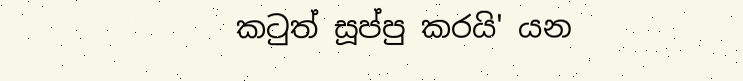කටුත් සූප්පු කරයි' යන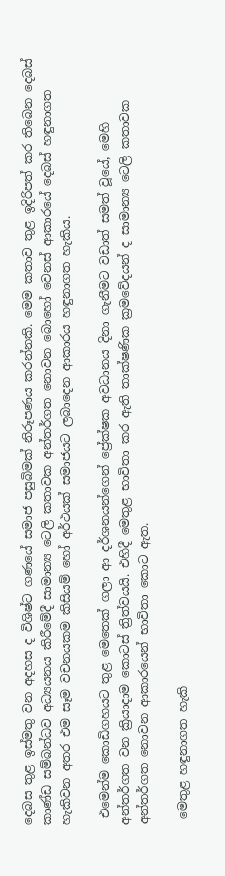දෙබස තුළ ඉස්මතු වන අදහස ද විශිෂ්ට ගණයේ සමාජ පසුබිමක් නිරූපණය කරන්නකි. මෙම කතාව තුළ ඉදිරිපත් කර තිබෙන දෙබස් කාණ්ඩ සම්බන්ධව අධ්‍යයනය කිරීමේදී සාමාන්‍ය ටෙලි කතාවක අන්තර්ගත නොවන බොහෝ වෙනස් ආකාරයේ දෙබස් හඳුනාගත හැකිවන අතර එම සෑම වචනයකම කිසියම් හෝ අර්ථයක් සමාජයට ලබාදෙන ආකාරය හඳුනාගත හැකිය.

 එමෙන්ම කොඩිගහයට තුළ මෙතෙක් ගලා ආ දර්ශනයන්ගෙන් ප්‍රේක්ෂක අවධානය දිනා ගැනීමට වඩාත් සමත් වූයේ, මෙහි අන්තර්ගත වන ක්‍රියාදාම කොටස් ත්‍රිත්වයයි. එහිදී මෙතුළ භාවිතා කර ඇති තාක්ෂණික ක්‍රමවේදයන් ද සාමාන්‍ය ටෙලි කතාවක අන්තර්ගත නොවන ආකාරයෙන් භාවිතා කොට ඇත.

 මෙතුළ හඳුනාගත හැකි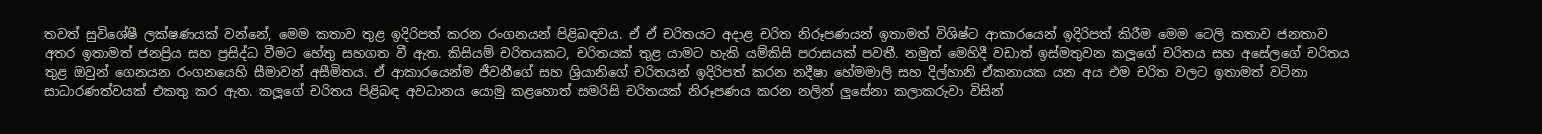තවත් සුවිශේෂී ලක්ෂණයක් වන්නේ, මෙම කතාව තුළ ඉදිරිපත් කරන රංගනයන් පිළිබඳවය. ඒ ඒ චරිතයට අදාළ චරිත නිරූපණයන් ඉතාමත් විශිෂ්ට ආකාරයෙන් ඉදිරිපත් කිරීම මෙම ටෙලි කතාව ජනතාව අතර ඉතාමත් ජනප්‍රිය සහ ප්‍රසිද්ධ වීමට හේතු සහගත වී ඇත. කිසියම් චරිතයකට, චරිතයක් තුළ යාමට හැකි යම්කිසි පරාසයක් පවතී. නමුත් මෙහිදී වඩාත් ඉස්මතුවන කලූගේ චරිතය සහ අසේලගේ චරිතය තුළ ඔවුන් ගෙනයන රංගනයෙහි සීමාවන් අසීමිතය. ඒ ආකාරයෙන්ම ජීවනීගේ සහ ශ්‍රියානිගේ චරිතයන් ඉදිරිපත් කරන නදීෂා හේමමාලි සහ දිල්හානි ඒකනායක යන අය එම චරිත වලට ඉතාමත් වටිනා සාධාරණත්වයක් එකතු කර ඇත. කලූගේ චරිතය පිළිබඳ අවධානය යොමු කළහොත් සමරිසි චරිතයක් නිරූපණය කරන නලින් ලුසේනා කලාකරුවා විසින්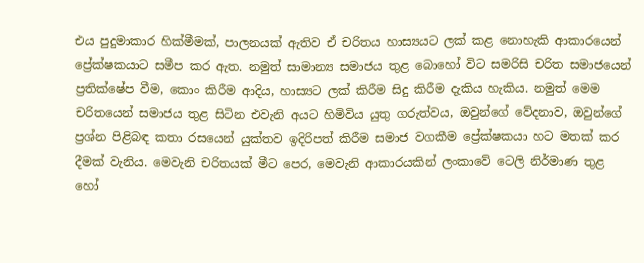එය පුදුමාකාර හික්මීමක්, පාලනයක් ඇතිව ඒ චරිතය හාස්‍යයට ලක් කළ නොහැකි ආකාරයෙන් ප්‍රේක්ෂකයාට සමීප කර ඇත. නමුත් සාමාන්‍ය සමාජය තුළ බොහෝ විට සමරිසි චරිත සමාජයෙන් ප්‍රතික්ෂේප වීම, කොං කිරීම ආදිය, හාස්‍යට ලක් කිරීම සිදු කිරීම දැකිය හැකිය. නමුත් මෙම චරිතයෙන් සමාජය තුළ සිටින එවැනි අයට හිමිවිය යුතු ගරුත්වය, ඔවුන්ගේ වේදනාව, ඔවුන්ගේ ප්‍රශ්න පිළිබඳ කතා රසයෙන් යුක්තව ඉදිරිපත් කිරීම සමාජ වගකීම ප්‍රේක්ෂකයා හට මතක් කර දීමක් වැනිය. මෙවැනි චරිතයක් මීට පෙර, මෙවැනි ආකාරයකින් ලංකාවේ ටෙලි නිර්මාණ තුළ හෝ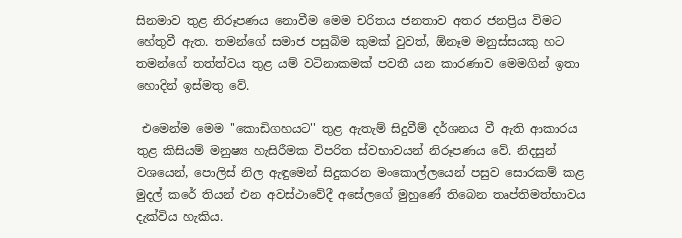සිනමාව තුළ නිරූපණය නොවීම මෙම චරිතය ජනතාව අතර ජනප්‍රිය විමට හේතුවී ඇත. තමන්ගේ සමාජ පසුබිම කුමක් වුවත්, ඕනෑම මනුස්සයකු හට තමන්ගේ තත්ත්වය තුළ යම් වටිනාකමක් පවතී යන කාරණාව මෙමගින් ඉතා හොදින් ඉස්මතු වේ.

 එමෙන්ම මෙම ''කොඩිගහයට'' තුළ ඇතැම් සිදුවීම් දර්ශනය වී ඇති ආකාරය තුළ කිසියම් මනුෂ්‍ය හැසිරීමක විපරිත ස්වභාවයන් නිරූපණය වේ. නිදසුන් වශයෙන්, පොලිස් නිල ඇඳුමෙන් සිදුකරන මංකොල්ලයෙන් පසුව සොරකම් කළ මුදල් කරේ තියන් එන අවස්ථාවේදී අසේලගේ මුහුණේ තිබෙන තෘප්තිමත්භාවය දැක්විය හැකිය.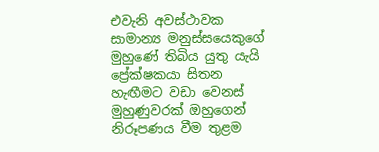එවැනි අවස්ථාවක සාමාන්‍ය මනුස්සයෙකුගේ මුහුණේ තිබිය යුතු යැයි ප්‍රේක්ෂකයා සිතන හැඟීමට වඩා වෙනස් මුහුණුවරක් ඔහුගෙන් නිරූපණය වීම තුළම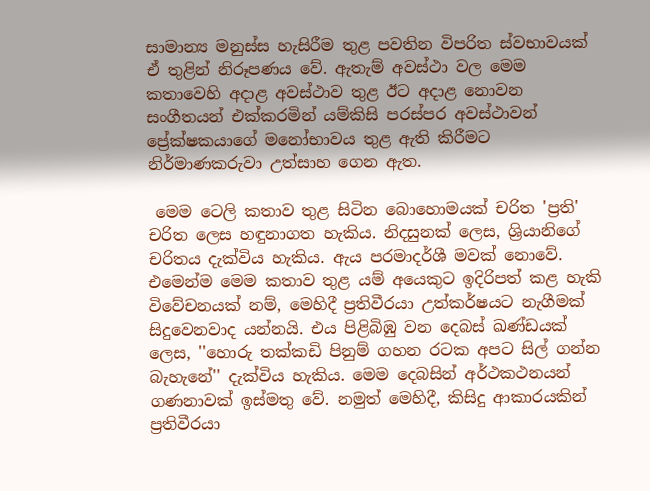සාමාන්‍ය මනුස්ස හැසිරීම තුළ පවතින විපරිත ස්වභාවයක් ඒ තුළින් නිරූපණය වේ. ඇතැම් අවස්ථා වල මෙම කතාවෙහි අදාළ අවස්ථාව තුළ ඊට අදාළ නොවන සංගීතයන් එක්කරමින් යම්කිසි පරස්පර අවස්ථාවන් ප්‍රේක්ෂකයාගේ මනෝභාවය තුළ ඇති කිරීමට නිර්මාණකරුවා උත්සාහ ගෙන ඇත.

 මෙම ටෙලි කතාව තුළ සිටින බොහොමයක් චරිත 'ප්‍රති' චරිත ලෙස හඳුනාගත හැකිය. නිදසුනක් ලෙස, ශ්‍රියානිගේ චරිතය දැක්විය හැකිය. ඇය පරමාදර්ශී මවක් නොවේ. එමෙන්ම මෙම කතාව තුළ යම් අයෙකුට ඉදිරිපත් කළ හැකි විවේචනයක් නම්, මෙහිදී ප්‍රතිවීරයා උත්කර්ෂයට නැගීමක් සිදුවෙනවාද යන්නයි. එය පිළිබිඹු වන දෙබස් ඛණ්ඩයක් ලෙස, ''හොරු තක්කඩි පිනුම් ගහන රටක අපට සිල් ගන්න බැහැනේ'' දැක්විය හැකිය. මෙම දෙබසින් අර්ථකථනයන් ගණනාවක් ඉස්මතු වේ. නමුත් මෙහිදී, කිසිදු ආකාරයකින් ප්‍රතිවීරයා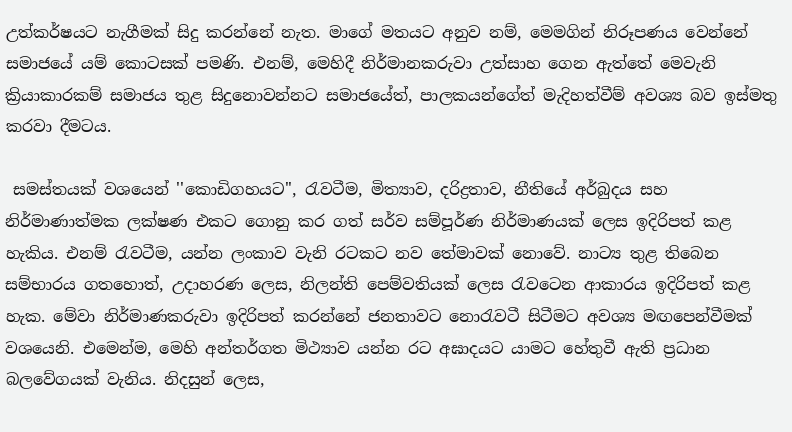උත්කර්ෂයට නැගීමක් සිදු කරන්නේ නැත. මාගේ මතයට අනුව නම්, මෙමගින් නිරූපණය වෙන්නේ සමාජයේ යම් කොටසක් පමණි. එනම්, මෙහිදී නිර්මානකරුවා උත්සාහ ගෙන ඇත්තේ මෙවැනි ක්‍රියාකාරකම් සමාජය තුළ සිදුනොවන්නට සමාජයේත්, පාලකයන්ගේත් මැදිහත්වීම් අවශ්‍ය බව ඉස්මතු කරවා දීමටය.

 සමස්තයක් වශයෙන් ''කොඩිගහයට'', රැවටීම, මිත්‍යාව, දරිද්‍රතාව, නීතියේ අර්බුදය සහ නිර්මාණාත්මක ලක්ෂණ එකට ගොනු කර ගත් සර්ව සම්පූර්ණ නිර්මාණයක් ලෙස ඉදිරිපත් කළ හැකිය. එනම් රැවටීම, යන්න ලංකාව වැනි රටකට නව තේමාවක් නොවේ. නාට්‍ය තුළ තිබෙන සම්භාරය ගතහොත්, උදාහරණ ලෙස, නිලන්ති පෙම්වතියක් ලෙස රැවටෙන ආකාරය ඉදිරිපත් කළ හැක. මේවා නිර්මාණකරුවා ඉදිරිපත් කරන්නේ ජනතාවට නොරැවටී සිටීමට අවශ්‍ය මඟපෙන්වීමක් වශයෙනි. එමෙන්ම, මෙහි අන්තර්ගත මිථ්‍යාව යන්න රට අඝාදයට යාමට හේතුවී ඇති ප්‍රධාන බලවේගයක් වැනිය. නිදසුන් ලෙස,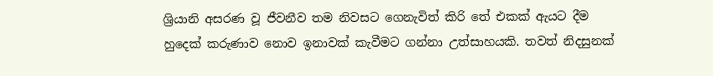ශ්‍රියානි අසරණ වූ ජීවනීව තම නිවසට ගෙනැවිත් කිරි තේ එකක් ඇයට දීම හුදෙක් කරුණාව නොව ඉනාවක් කැවීමට ගන්නා උත්සාහයකි. තවත් නිදසුනක්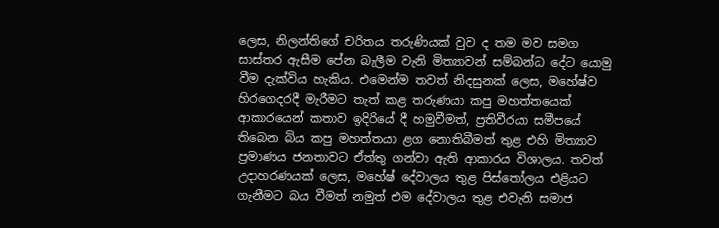ලෙස, නිලන්තිගේ චරිතය තරුණියක් වුව ද තම මව සමග සාස්තර ඇසීම පේන බැලීම වැනි මිත්‍යාවන් සම්බන්ධ දේට යොමු වීම දැක්විය හැකිය. එමෙන්ම තවත් නිදසුනක් ලෙස, මහේෂ්ව හිරගෙදරදී මැරීමට තැත් කළ තරුණයා කපු මහත්තයෙක් ආකාරයෙන් කතාව ඉදිරියේ දී හමුවීමත්, ප්‍රතිවීරයා සමීපයේ තිබෙන බිය කපු මහත්තයා ළග නොතිබීමත් තුළ එහි මිත්‍යාව ප්‍රමාණය ජනතාවට ඒත්තු ගන්වා ඇති ආකාරය විශාලය. තවත් උදාහරණයක් ලෙස, මහේෂ් දේවාලය තුළ පිස්තෝලය එළියට ගැනීමට බය වීමත් නමුත් එම දේවාලය තුළ එවැනි සමාජ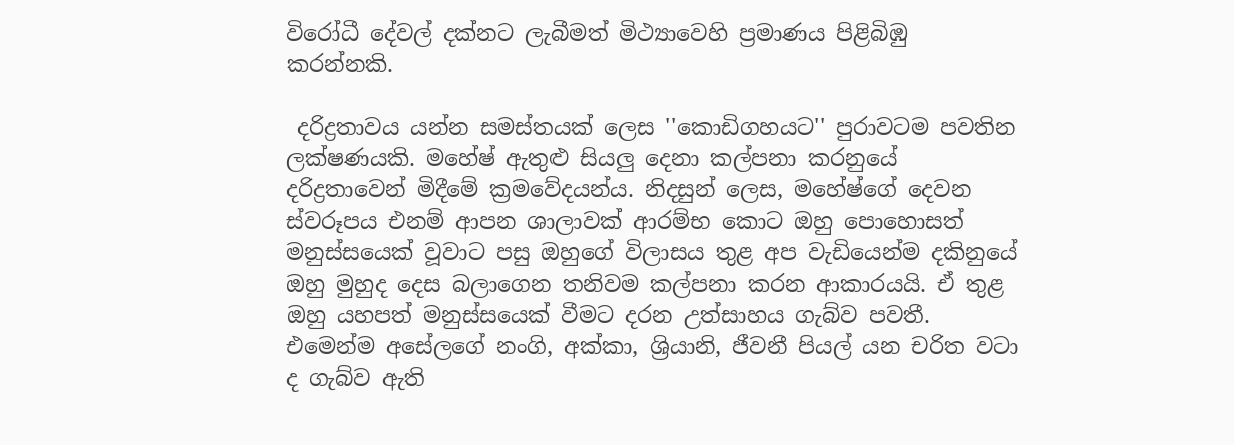විරෝධී දේවල් දක්නට ලැබීමත් මිථ්‍යාවෙහි ප්‍රමාණය පිළිබිඹු කරන්නකි.

 දරිද්‍රතාවය යන්න සමස්තයක් ලෙස ''කොඩිගහයට'' පුරාවටම පවතින ලක්ෂණයකි. මහේෂ් ඇතුළු සියලු දෙනා කල්පනා කරනුයේ දරිද්‍රතාවෙන් මිදීමේ ක්‍රමවේදයන්ය. නිදසුන් ලෙස, මහේෂ්ගේ දෙවන ස්වරූපය එනම් ආපන ශාලාවක් ආරම්භ කොට ඔහු පොහොසත් මනුස්සයෙක් වූවාට පසු ඔහුගේ විලාසය තුළ අප වැඩියෙන්ම දකිනුයේ ඔහු මුහුද දෙස බලාගෙන තනිවම කල්පනා කරන ආකාරයයි. ඒ තුළ ඔහු යහපත් මනුස්සයෙක් වීමට දරන උත්සාහය ගැබ්ව පවතී. එමෙන්ම අසේලගේ නංගි, අක්කා, ශ්‍රියානි, ජීවනී පියල් යන චරිත වටා ද ගැබ්ව ඇති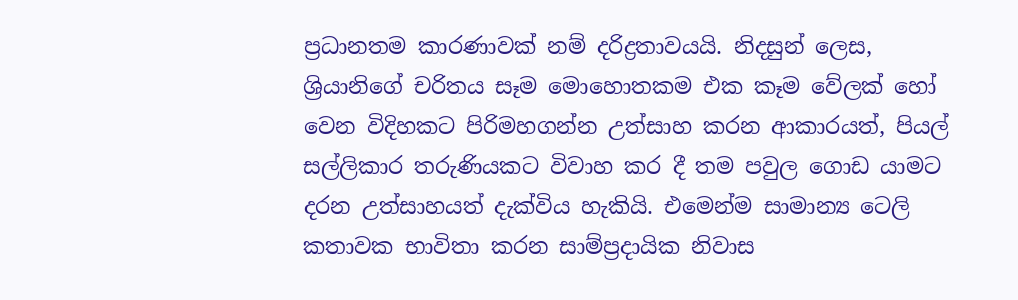ප්‍රධානතම කාරණාවක් නම් දරිද්‍රතාවයයි. නිදසුන් ලෙස, ශ්‍රියානිගේ චරිතය සෑම මොහොතකම එක කෑම වේලක් හෝ වෙන විදිහකට පිරිමහගන්න උත්සාහ කරන ආකාරයත්, පියල් සල්ලිකාර තරුණියකට විවාහ කර දී තම පවුල ගොඩ යාමට දරන උත්සාහයත් දැක්විය හැකියි. එමෙන්ම සාමාන්‍ය ටෙලි කතාවක භාවිතා කරන සාම්ප්‍රදායික නිවාස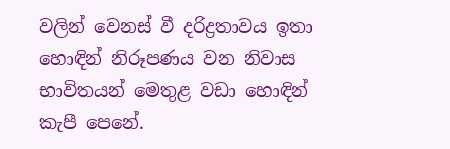වලින් වෙනස් වී දරිද්‍රතාවය ඉතා හොඳින් නිරූපණය වන නිවාස භාවිතයන් මෙතුළ වඩා හොඳින් කැපී පෙනේ.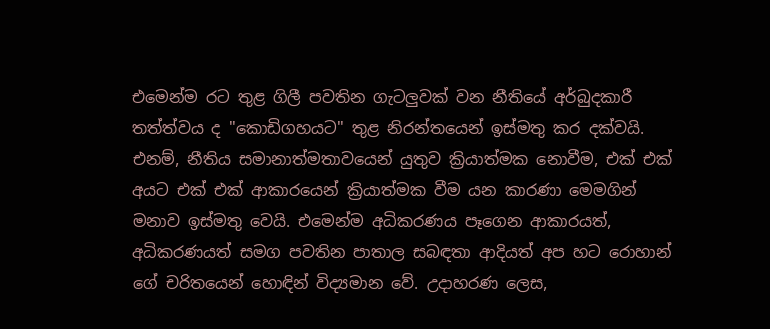එමෙන්ම රට තුළ ගිලී පවතින ගැටලුවක් වන නීතියේ අර්බුදකාරී තත්ත්වය ද ''කොඩිගහයට'' තුළ නිරන්තයෙන් ඉස්මතු කර දක්වයි. එනම්, නීතිය සමානාත්මතාවයෙන් යුතුව ක්‍රියාත්මක නොවීම, එක් එක් අයට එක් එක් ආකාරයෙන් ක්‍රියාත්මක වීම යන කාරණා මෙමගින් මනාව ඉස්මතු වෙයි. එමෙන්ම අධිකරණය පෑගෙන ආකාරයත්, අධිකරණයත් සමග පවතින පාතාල සබඳතා ආදියත් අප හට රොහාන් ගේ චරිතයෙන් හොඳින් විද්‍යමාන වේ. උදාහරණ ලෙස,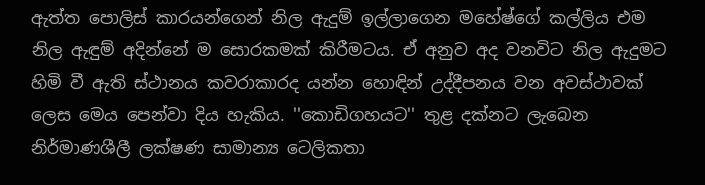ඇත්ත පොලිස් කාරයන්ගෙන් නිල ඇදුම් ඉල්ලාගෙන මහේෂ්ගේ කල්ලිය එම නිල ඇඳුම් අදින්නේ ම සොරකමක් කිරීමටය. ඒ අනුව අද වනවිට නිල ඇදුමට හිමි වී ඇති ස්ථානය කවරාකාරද යන්න හොඳින් උද්දීපනය වන අවස්ථාවක් ලෙස මෙය පෙන්වා දිය හැකිය. ''කොඩිගහයට'' තුළ දක්නට ලැබෙන නිර්මාණශීලී ලක්ෂණ සාමාන්‍ය ටෙලිකතා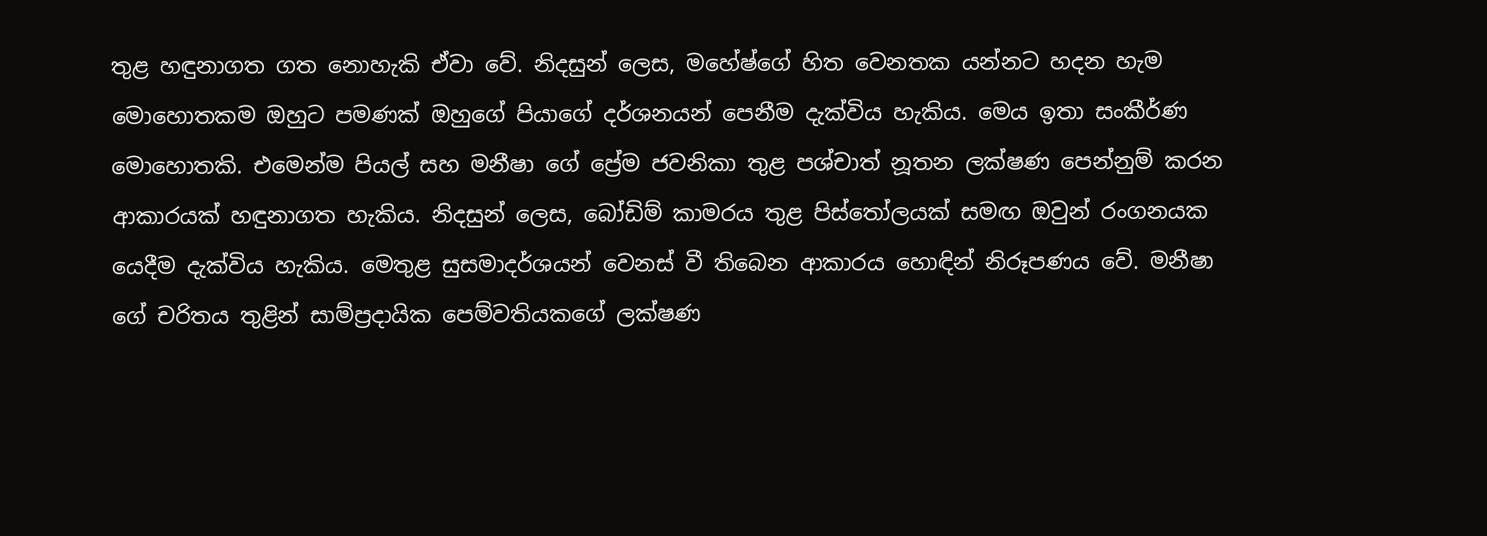තුළ හඳුනාගත ගත නොහැකි ඒවා වේ. නිදසුන් ලෙස, මහේෂ්ගේ හිත වෙනතක යන්නට හදන හැම මොහොතකම ඔහුට පමණක් ඔහුගේ පියාගේ දර්ශනයන් පෙනීම දැක්විය හැකිය. මෙය ඉතා සංකීර්ණ මොහොතකි. එමෙන්ම පියල් සහ මනීෂා ගේ ප්‍රේම ජවනිකා තුළ පශ්චාත් නූතන ලක්ෂණ පෙන්නුම් කරන ආකාරයක් හඳුනාගත හැකිය. නිදසුන් ලෙස, බෝඩිම් කාමරය තුළ පිස්තෝලයක් සමඟ ඔවුන් රංගනයක යෙදීම දැක්විය හැකිය. මෙතුළ සුසමාදර්ශයන් වෙනස් වී තිබෙන ආකාරය හොඳින් නිරූපණය වේ. මනීෂා ගේ චරිතය තුළින් සාම්ප්‍රදායික පෙම්වතියකගේ ලක්ෂණ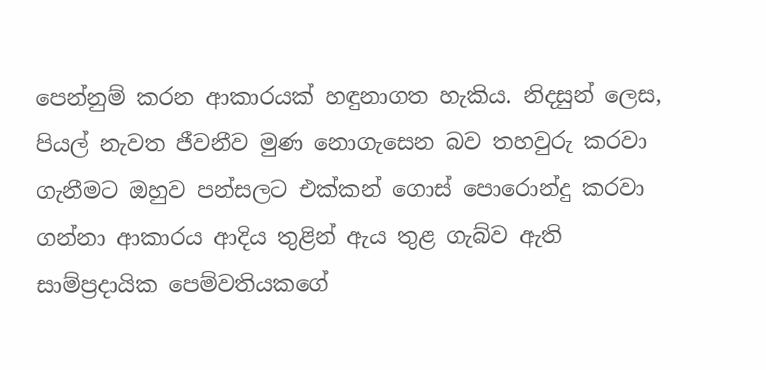පෙන්නුම් කරන ආකාරයක් හඳුනාගත හැකිය. නිදසුන් ලෙස, පියල් නැවත ජීවනීව මුණ නොගැසෙන බව තහවුරු කරවා ගැනීමට ඔහුව පන්සලට එක්කන් ගොස් පොරොන්දු කරවා ගන්නා ආකාරය ආදිය තුළින් ඇය තුළ ගැබ්ව ඇති සාම්ප්‍රදායික පෙම්වතියකගේ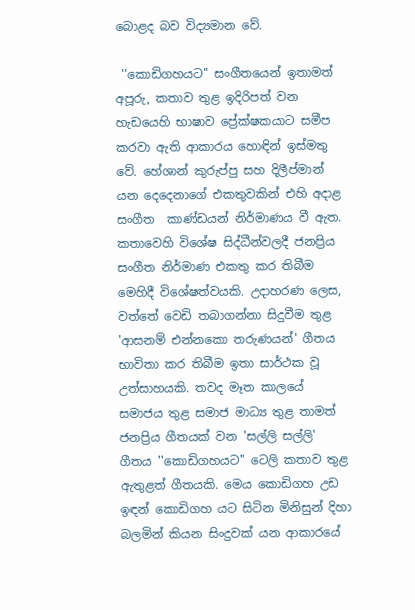බොළද බව විද්‍යමාන වේ.

 ''කොඩිගහයට'' සංගීතයෙන් ඉතාමත් අපූරු, කතාව තුළ ඉදිරිපත් වන හැඩයෙහි භාෂාව ප්‍රේක්ෂකයාට සමීප කරවා ඇති ආකාරය හොඳින් ඉස්මතු වේ. හේශාන් කුරුප්පු සහ දිලීප්මාන් යන දෙදෙනාගේ එකතුවකින් එහි අදාළ සංගීත  කාණ්ඩයන් නිර්මාණය වී ඇත. කතාවෙහි විශේෂ සිද්ධීන්වලදී ජනප්‍රිය සංගීත නිර්මාණ එකතු කර තිබීම මෙහිදී විශේෂත්වයකි. උදාහරණ ලෙස, වත්තේ වෙඩි තබාගන්නා සිදුවීම තුළ 'ආසනම් එන්නකො තරුණයන්' ගීතය භාවිතා කර තිබීම ඉතා සාර්ථක වූ උත්සාහයකි. තවද මෑත කාලයේ සමාජය තුළ සමාජ මාධ්‍ය තුළ තාමත් ජනප්‍රිය ගීතයක් වන 'සල්ලි සල්ලි' ගීතය ''කොඩිගහයට'' ටෙලි කතාව තුළ ඇතුළත් ගීතයකි. මෙය කොඩිගහ උඩ ඉඳන් කොඩිගහ යට සිටින මිනිසුන් දිහා බලමින් කියන සිංදුවක් යන ආකාරයේ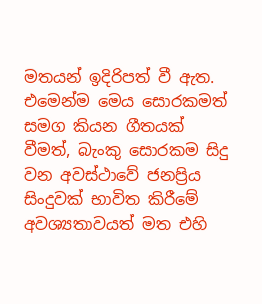මතයන් ඉදිරිපත් වී ඇත. එමෙන්ම මෙය සොරකමත් සමග කියන ගීතයක් වීමත්, බැංකු සොරකම සිදු වන අවස්ථාවේ ජනප්‍රිය සිංදුවක් භාවිත කිරීමේ අවශ්‍යතාවයත් මත එහි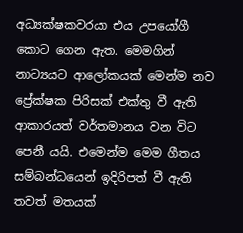අධ්‍යක්ෂකවරයා එය උපයෝගී කොට ගෙන ඇත. මෙමගින් නාට්‍යයට ආලෝකයක් මෙන්ම නව ප්‍රේක්ෂක පිරිසක් එක්තු වී ඇති ආකාරයත් වර්තමානය වන විට පෙනී යයි. එමෙන්ම මෙම ගීතය සම්බන්ධයෙන් ඉදිරිපත් වී ඇති තවත් මතයක්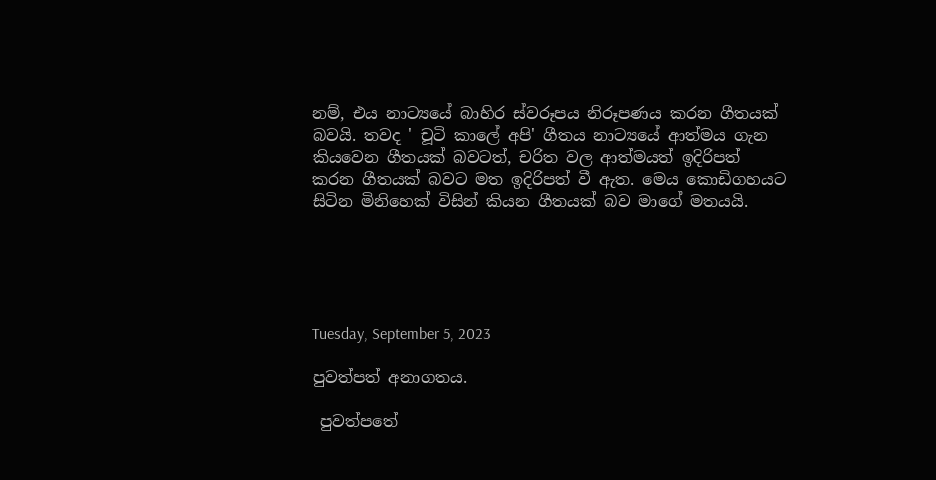නම්, එය නාට්‍යයේ බාහිර ස්වරූපය නිරූපණය කරන ගීතයක් බවයි. තවද ' චූටි කාලේ අපි' ගීතය නාට්‍යයේ ආත්මය ගැන කියවෙන ගීතයක් බවටත්, චරිත වල ආත්මයත් ඉදිරිපත් කරන ගීතයක් බවට මත ඉදිරිපත් වී ඇත. මෙය කොඩිගහයට සිටින මිනිහෙක් විසින් කියන ගීතයක් බව මාගේ මතයයි.





Tuesday, September 5, 2023

පුවත්පත් අනාගතය.

 පුවත්පතේ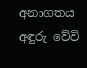අනාගතය අඳුරු වේවි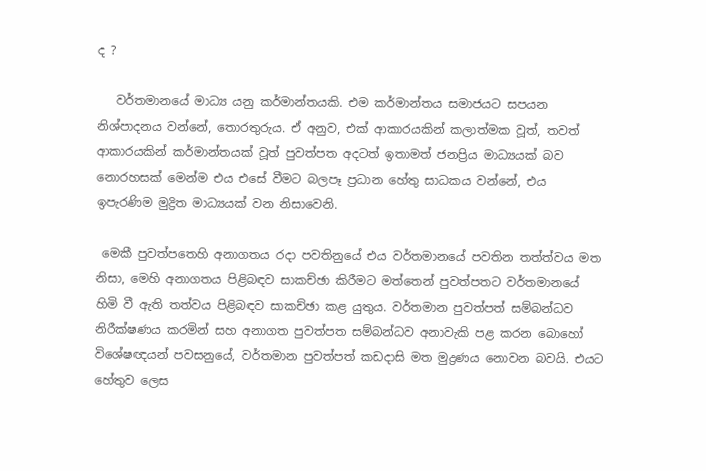ද ?

   වර්තමානයේ මාධ්‍ය යනු කර්මාන්තයකි. එම කර්මාන්තය සමාජයට සපයන නිශ්පාදනය වන්නේ, තොරතුරුය. ඒ අනුව, එක් ආකාරයකින් කලාත්මක වූත්, තවත් ආකාරයකින් කර්මාන්තයක් වූත් පුවත්පත අදටත් ඉතාමත් ජනප්‍රිය මාධ්‍යයක් බව නොරහසක් මෙන්ම එය එසේ වීමට බලපෑ ප්‍රධාන හේතු සාධකය වන්නේ, එය ඉපැරණිම මුද්‍රිත මාධ්‍යයක් වන නිසාවෙනි.

 මෙකී පුවත්පතෙහි අනාගතය රදා පවතිනුයේ එය වර්තමානයේ පවතින තත්ත්වය මත නිසා, මෙහි අනාගතය පිළිබඳව සාකච්ඡා කිරීමට මත්තෙන් පුවත්පතට වර්තමානයේ හිමි වී ඇති තත්වය පිළිබඳව සාකච්ඡා කළ යුතුය. වර්තමාන පුවත්පත් සම්බන්ධව නිරීක්ෂණය කරමින් සහ අනාගත පුවත්පත සම්බන්ධව අනාවැකි පළ කරන බොහෝ විශේෂඥයන් පවසනුයේ, වර්තමාන පුවත්පත් කඩදාසි මත මුද්‍රණය නොවන බවයි. එයට හේතුව ලෙස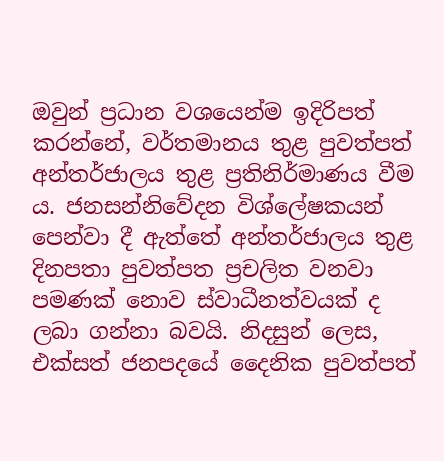ඔවුන් ප්‍රධාන වශයෙන්ම ඉදිරිපත් කරන්නේ, වර්තමානය තුළ පුවත්පත් අන්තර්ජාලය තුළ ප්‍රතිනිර්මාණය වීම ය. ජනසන්නිවේදන විශ්ලේෂකයන් පෙන්වා දී ඇත්තේ අන්තර්ජාලය තුළ දිනපතා පුවත්පත ප්‍රචලිත වනවා පමණක් නොව ස්වාධීනත්වයක් ද ලබා ගන්නා බවයි. නිදසුන් ලෙස, එක්සත් ජනපදයේ දෛනික පුවත්පත්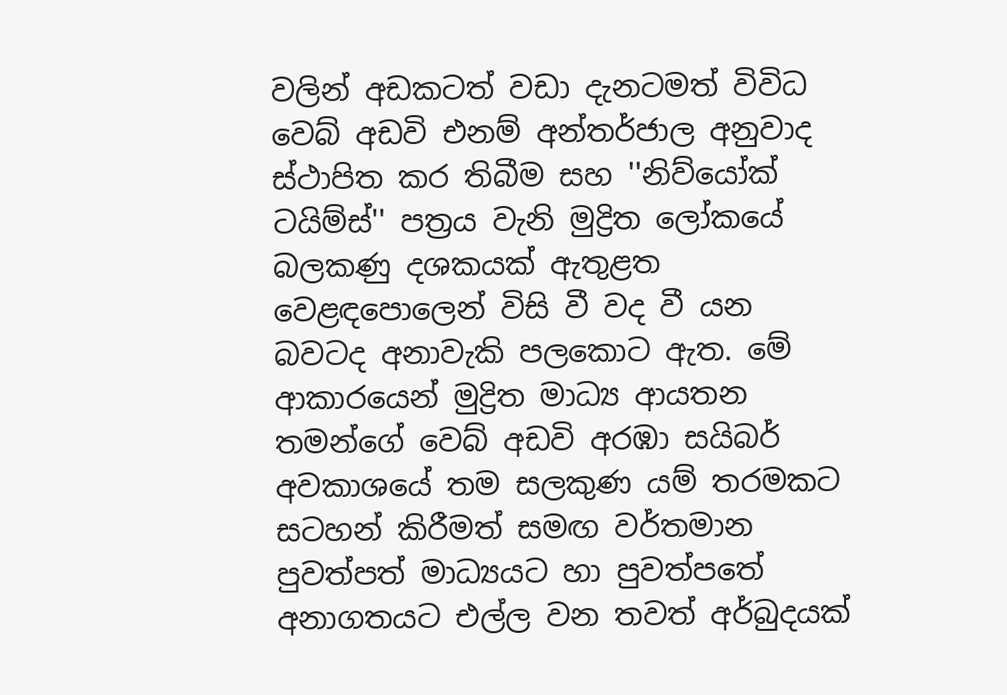වලින් අඩකටත් වඩා දැනටමත් විවිධ වෙබ් අඩවි එනම් අන්තර්ජාල අනුවාද ස්ථාපිත කර තිබීම සහ ''නිව්යෝක් ටයිම්ස්'' පත්‍රය වැනි මුද්‍රිත ලෝකයේ බලකණු දශකයක් ඇතුළත වෙළඳපොලෙන් විසි වී වද වී යන බවටද අනාවැකි පලකොට ඇත. මේ ආකාරයෙන් මුද්‍රිත මාධ්‍ය ආයතන තමන්ගේ වෙබ් අඩවි අරඹා සයිබර් අවකාශයේ තම සලකුණ යම් තරමකට සටහන් කිරීමත් සමඟ වර්තමාන පුවත්පත් මාධ්‍යයට හා පුවත්පතේ අනාගතයට එල්ල වන තවත් අර්බුදයක්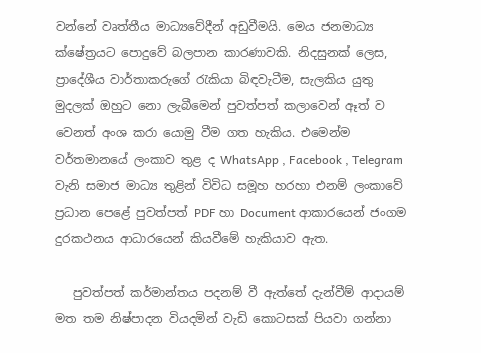වන්නේ වෘත්තීය මාධ්‍යවේදීන් අඩුවීමයි. මෙය ජනමාධ්‍ය ක්ෂේත්‍රයට පොදුවේ බලපාන කාරණාවකි. නිදසුනක් ලෙස, ප්‍රාදේශීය වාර්තාකරුගේ රැකියා බිඳවැටීම, සැලකිය යුතු මුදලක් ඔහුට නො ලැබීමෙන් පුවත්පත් කලාවෙන් ඈත් ව වෙනත් අංශ කරා යොමු වීම ගත හැකිය. එමෙන්ම වර්තමානයේ ලංකාව තුළ ද WhatsApp , Facebook , Telegram වැනි සමාජ මාධ්‍ය තුළින් විවිධ සමූහ හරහා එනම් ලංකාවේ ප්‍රධාන පෙළේ පුවත්පත් PDF හා Document ආකාරයෙන් ජංගම දුරකථනය ආධාරයෙන් කියවීමේ හැකියාව ඇත.

   පුවත්පත් කර්මාන්තය පදනම් වී ඇත්තේ දැන්වීම් ආදායම් මත තම නිෂ්පාදන වියදමින් වැඩි කොටසක් පියවා ගන්නා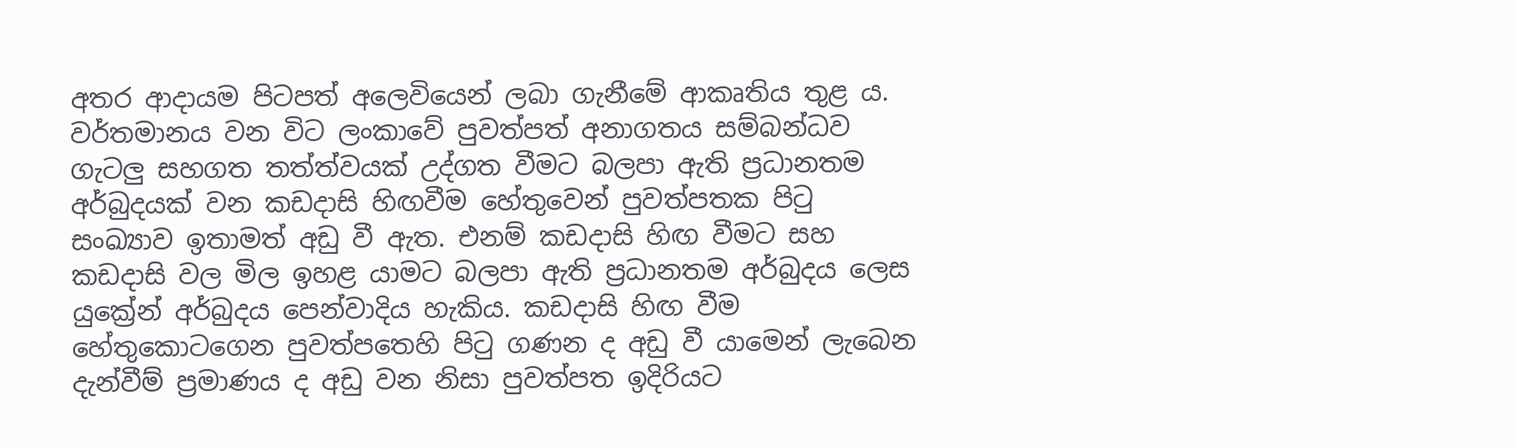අතර ආදායම පිටපත් අලෙවියෙන් ලබා ගැනීමේ ආකෘතිය තුළ ය. වර්තමානය වන විට ලංකාවේ පුවත්පත් අනාගතය සම්බන්ධව ගැටලු සහගත තත්ත්වයක් උද්ගත වීමට බලපා ඇති ප්‍රධානතම අර්බුදයක් වන කඩදාසි හිඟවීම හේතුවෙන් පුවත්පතක පිටු සංඛ්‍යාව ඉතාමත් අඩු වී ඇත. එනම් කඩදාසි හිඟ වීමට සහ කඩදාසි වල මිල ඉහළ යාමට බලපා ඇති ප්‍රධානතම අර්බුදය ලෙස යුක්‍රේන් අර්බුදය පෙන්වාදිය හැකිය. කඩදාසි හිඟ වීම හේතුකොටගෙන පුවත්පතෙහි පිටු ගණන ද අඩු වී යාමෙන් ලැබෙන දැන්වීම් ප්‍රමාණය ද අඩු වන නිසා පුවත්පත ඉදිරියට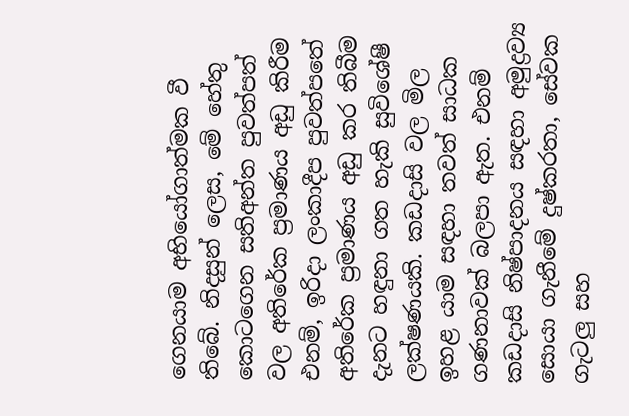ගෙනයාම අභියෝගාත්මක වී තිබේ. නිදසුන් ලෙස, මේ හේතු කොටගෙන සතිඅන්ත පුවත්පත් වල අතිරේක ප්‍රමාණය අඩු කිරීම එනම්, ඉරිදා ලංකාදීප පුවත්පතේ අතිරේක ප්‍රමාණය අඩු කර තිබීම දැනට හඳුනා ගත හැකි සුවිශේෂී ලක්ෂණයකි. කඩදාසි වල මිල ඉහළ යාම සඳහා තවත් සාධක ගණනාවක් බලපා ඇත. එනම් කඩදාසි නිෂ්පාදනය සඳහා අමුද්‍රව්‍ය සොයා ගැනීමේ දුෂ්කරතා, සේවක ගැටලු සහ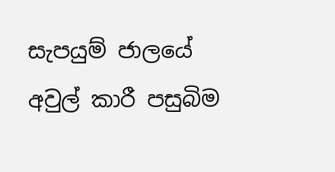සැපයුම් ජාලයේ අවුල් කාරී පසුබිම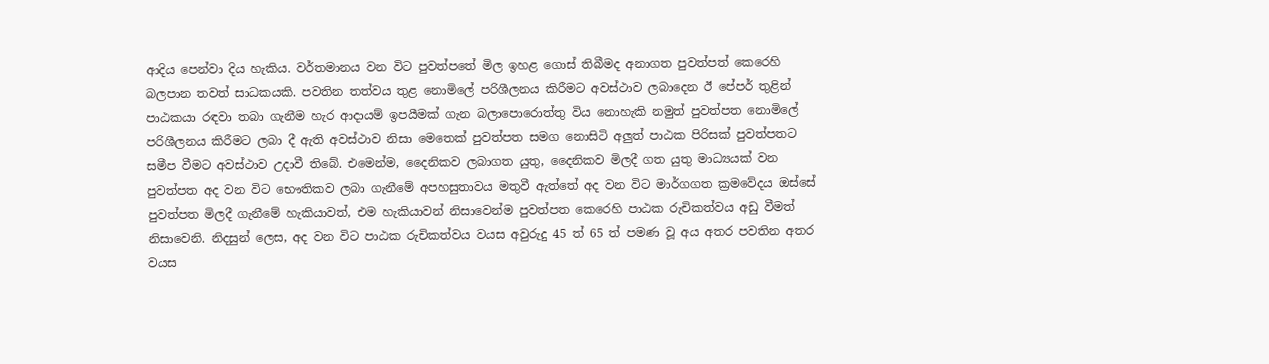ආදිය පෙන්වා දිය හැකිය. වර්තමානය වන විට පුවත්පතේ මිල ඉහළ ගොස් තිබීමද අනාගත පුවත්පත් කෙරෙහි බලපාන තවත් සාධකයකි. පවතින තත්වය තුළ නොමිලේ පරිශීලනය කිරීමට අවස්ථාව ලබාදෙන ඊ පේපර් තුළින් පාඨකයා රඳවා තබා ගැනීම හැර ආදායම් ඉපයීමක් ගැන බලාපොරොත්තු විය නොහැකි නමුත් පුවත්පත නොමිලේ පරිශීලනය කිරීමට ලබා දී ඇති අවස්ථාව නිසා මෙතෙක් පුවත්පත සමග නොසිටි අලුත් පාඨක පිරිසක් පුවත්පතට සමීප වීමට අවස්ථාව උදාවී තිබේ. එමෙන්ම, දෛනිකව ලබාගත යුතු, දෛනිකව මිලදී ගත යුතු මාධ්‍යයක් වන පුවත්පත අද වන විට භෞතිකව ලබා ගැනීමේ අපහසුතාවය මතුවී ඇත්තේ අද වන විට මාර්ගගත ක්‍රමවේදය ඔස්සේ පුවත්පත මිලදී ගැනීමේ හැකියාවත්, එම හැකියාවන් නිසාවෙන්ම පුවත්පත කෙරෙහි පාඨක රුචිකත්වය අඩු වීමත් නිසාවෙනි. නිදසුන් ලෙස, අද වන විට පාඨක රුචිකත්වය වයස අවුරුදු 45 ත් 65 ත් පමණ වූ අය අතර පවතින අතර වයස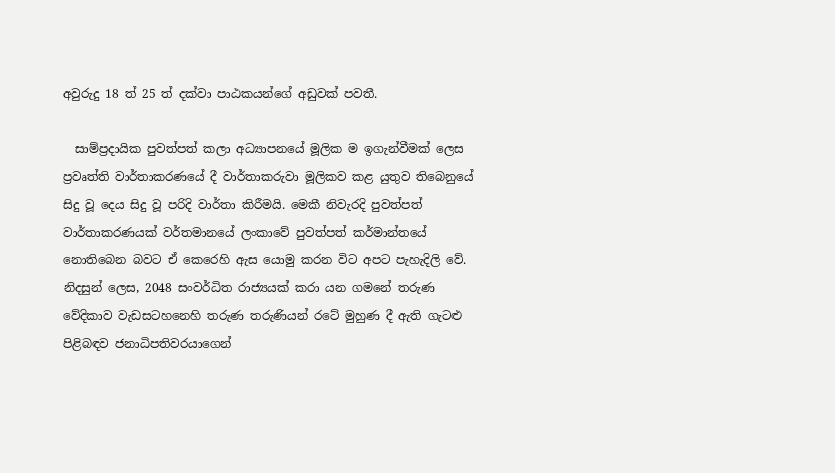අවුරුදු 18 ත් 25 ත් දක්වා පාඨකයන්ගේ අඩුවක් පවතී.

  සාම්ප්‍රදායික පුවත්පත් කලා අධ්‍යාපනයේ මූලික ම ඉගැන්වීමක් ලෙස ප්‍රවෘත්ති වාර්තාකරණයේ දී වාර්තාකරුවා මූලිකව කළ යුතුව තිබෙනුයේ සිදු වූ දෙය සිදු වූ පරිදි වාර්තා කිරීමයි. මෙකී නිවැරදි පුවත්පත් වාර්තාකරණයක් වර්තමානයේ ලංකාවේ පුවත්පත් කර්මාන්තයේ නොතිබෙන බවට ඒ කෙරෙහි ඇස යොමු කරන විට අපට පැහැදිලි වේ. නිදසුන් ලෙස, 2048 සංවර්ධිත රාජ්‍යයක් කරා යන ගමනේ තරුණ වේදිකාව වැඩසටහනෙහි තරුණ තරුණියන් රටේ මුහුණ දී ඇති ගැටළු පිළිබඳව ජනාධිපතිවරයාගෙන්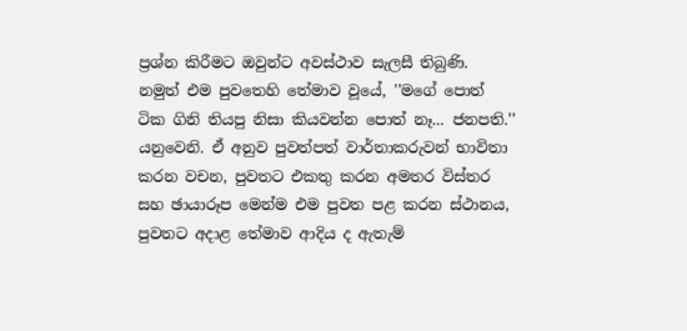ප්‍රශ්න කිරීමට ඔවුන්ට අවස්ථාව සැලසී තිබුණි. නමුත් එම පුවතෙහි තේමාව වූයේ, ''මගේ පොත් ටික ගිනි තියපු නිසා කියවන්න පොත් නෑ... ජනපති.'' යනුවෙනි. ඒ අනුව පුවත්පත් වාර්තාකරුවන් භාවිතා කරන වචන, පුවතට එකතු කරන අමතර විස්තර සහ ඡායාරූප මෙන්ම එම පුවත පළ කරන ස්ථානය, පුවතට අදාළ තේමාව ආදිය ද ඇතැම්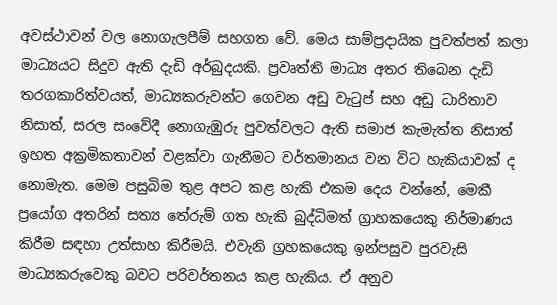අවස්ථාවන් වල නොගැලපීම් සහගත වේ. මෙය සාම්ප්‍රදායික පුවත්පත් කලා මාධ්‍යයට සිදුව ඇති දැඩි අර්බුදයකි. ප්‍රවෘත්ති මාධ්‍ය අතර තිබෙන දැඩි තරගකාරිත්වයත්, මාධ්‍යකරුවන්ට ගෙවන අඩු වැටුප් සහ අඩු ධාරිතාව නිසාත්, සරල සංවේදී නොගැඹුරු පුවත්වලට ඇති සමාජ කැමැත්ත නිසාත් ඉහත අක්‍රමිකතාවන් වළක්වා ගැනීමට වර්තමානය වන විට හැකියාවක් ද නොමැත. මෙම පසුබිම තුළ අපට කළ හැකි එකම දෙය වන්නේ, මෙකී ප්‍රයෝග අතරින් සත්‍ය තේරුම් ගත හැකි බුද්ධිමත් ග්‍රාහකයෙකු නිර්මාණය කිරීම සඳහා උත්සාහ කිරීමයි. එවැනි ග්‍රහකයෙකු ඉන්පසුව පුරවැසි මාධ්‍යකරුවෙකු බවට පරිවර්තනය කළ හැකිය. ඒ අනුව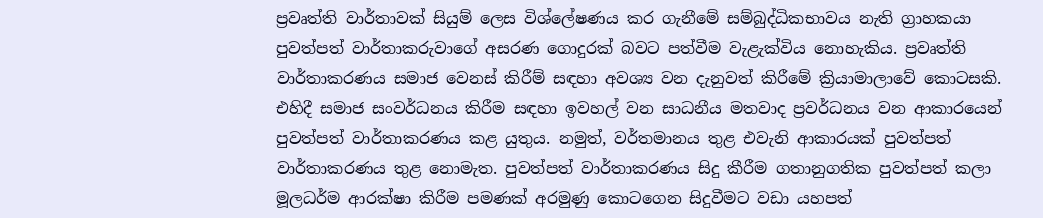ප්‍රවෘත්ති වාර්තාවක් සියුම් ලෙස විශ්ලේෂණය කර ගැනීමේ සම්බුද්ධිකභාවය නැති ග්‍රාහකයා පුවත්පත් වාර්තාකරුවාගේ අසරණ ගොදුරක් බවට පත්වීම වැළැක්විය නොහැකිය. ප්‍රවෘත්ති වාර්තාකරණය සමාජ වෙනස් කිරීම් සඳහා අවශ්‍ය වන දැනුවත් කිරීමේ ක්‍රියාමාලාවේ කොටසකි. එහිදී සමාජ සංවර්ධනය කිරීම සඳහා ඉවහල් වන සාධනීය මතවාද ප්‍රවර්ධනය වන ආකාරයෙන් පුවත්පත් වාර්තාකරණය කළ යුතුය. නමුත්, වර්තමානය තුළ එවැනි ආකාරයක් පුවත්පත් වාර්තාකරණය තුළ නොමැත. පුවත්පත් වාර්තාකරණය සිදු කීරීම ගතානුගතික පුවත්පත් කලා මූලධර්ම ආරක්ෂා කිරීම පමණක් අරමුණු කොටගෙන සිදුවීමට වඩා යහපත්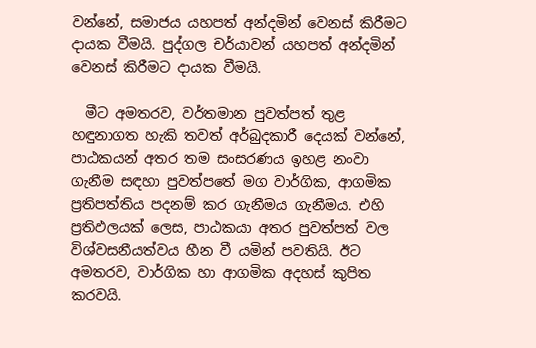වන්නේ, සමාජය යහපත් අන්දමින් වෙනස් කිරීමට දායක වීමයි. පුද්ගල චර්යාවන් යහපත් අන්දමින් වෙනස් කිරීමට දායක වීමයි.

  මීට අමතරව, වර්තමාන පුවත්පත් තුළ හඳුනාගත හැකි තවත් අර්බුදකාරී දෙයක් වන්නේ, පාඨකයන් අතර තම සංසරණය ඉහළ නංවා ගැනීම සඳහා පුවත්පතේ මග වාර්ගික, ආගමික ප්‍රතිපත්තිය පදනම් කර ගැනීමය ගැනීමය. එහි ප්‍රතිඵලයක් ලෙස, පාඨකයා අතර පුවත්පත් වල විශ්වසනීයත්වය හීන වී යමින් පවතියි. ඊට අමතරව, වාර්ගික හා ආගමික අදහස් කුපිත කරවයි.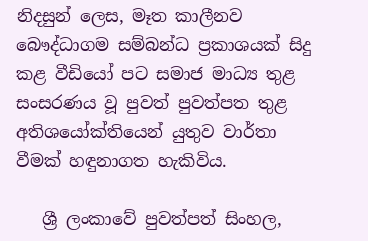නිදසුන් ලෙස, මෑත කාලීනව බෞද්ධාගම සම්බන්ධ ප්‍රකාශයක් සිදු කළ වීඩියෝ පට සමාජ මාධ්‍ය තුළ සංසරණය වූ පුවත් පුවත්පත තුළ අතිශයෝක්තියෙන් යුතුව වාර්තා වීමක් හඳුනාගත හැකිවිය.

   ශ්‍රී ලංකාවේ පුවත්පත් සිංහල,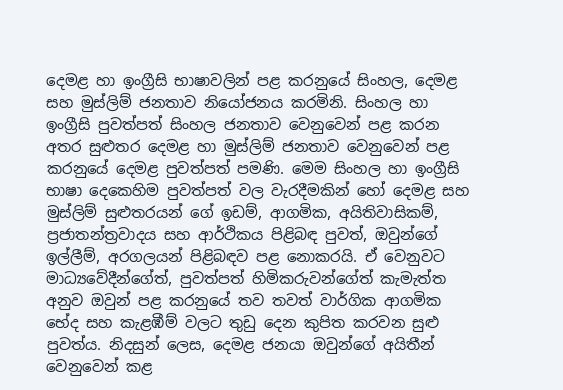දෙමළ හා ඉංග්‍රීසි භාෂාවලින් පළ කරනුයේ සිංහල, දෙමළ සහ මුස්ලිම් ජනතාව නියෝජනය කරමිනි. සිංහල හා ඉංග්‍රීසි පුවත්පත් සිංහල ජනතාව වෙනුවෙන් පළ කරන අතර සුළුතර දෙමළ හා මුස්ලිම් ජනතාව වෙනුවෙන් පළ කරනුයේ දෙමළ පුවත්පත් පමණි. මෙම සිංහල හා ඉංග්‍රීසි භාෂා දෙකෙහිම පුවත්පත් වල වැරදීමකින් හෝ දෙමළ සහ මුස්ලිම් සුළුතරයන් ගේ ඉඩම්, ආගමික, අයිතිවාසිකම්, ප්‍රජාතන්ත්‍රවාදය සහ ආර්ථිකය පිළිබඳ පුවත්, ඔවුන්ගේ ඉල්ලීම්, අරගලයන් පිළිබඳව පළ නොකරයි. ඒ වෙනුවට මාධ්‍යවේදීන්ගේත්, පුවත්පත් හිමිකරුවන්ගේත් කැමැත්ත අනුව ඔවුන් පළ කරනුයේ තව තවත් වාර්ගික ආගමික භේද සහ කැළඹීම් වලට තුඩු දෙන කුපිත කරවන සුළු පුවත්ය. නිදසුන් ලෙස, දෙමළ ජනයා ඔවුන්ගේ අයිතීන් වෙනුවෙන් කළ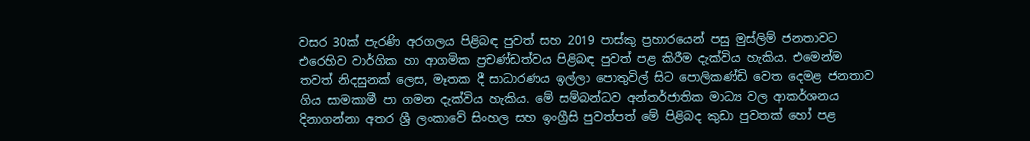වසර 30ක් පැරණි අරගලය පිළිබඳ පුවත් සහ 2019 පාස්කු ප්‍රහාරයෙන් පසු මුස්ලිම් ජනතාවට එරෙහිව වාර්ගික හා ආගමික ප්‍රචණ්ඩත්වය පිළිබඳ පුවත් පළ කිරීම දැක්විය හැකිය. එමෙන්ම තවත් නිදසුනක් ලෙස, මෑතක දී සාධාරණය ඉල්ලා පොතුවිල් සිට පොලිකණ්ඩි වෙත දෙමළ ජනතාව ගිය සාමකාමී පා ගමන දැක්විය හැකිය. මේ සම්බන්ධව අන්තර්ජාතික මාධ්‍ය වල ආකර්ශනය දිනාගන්නා අතර ශ්‍රී ලංකාවේ සිංහල සහ ඉංග්‍රීසි පුවත්පත් මේ පිළිබද කුඩා පුවතක් හෝ පළ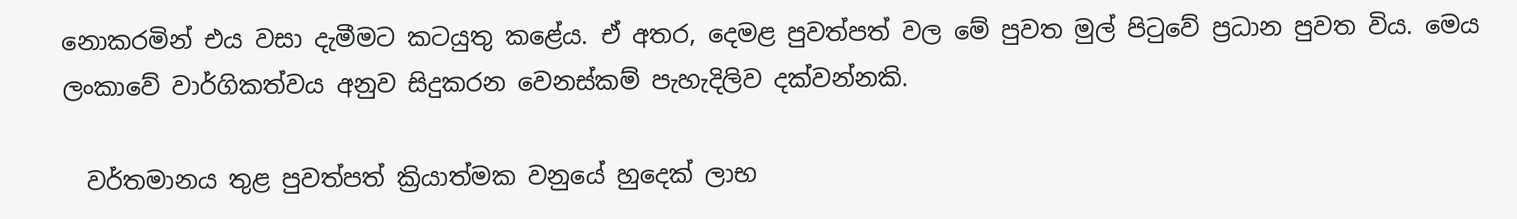නොකරමින් එය වසා දැමීමට කටයුතු කළේය. ඒ අතර, දෙමළ පුවත්පත් වල මේ පුවත මුල් පිටුවේ ප්‍රධාන පුවත විය. මෙය ලංකාවේ වාර්ගිකත්වය අනුව සිදුකරන වෙනස්කම් පැහැදිලිව දක්වන්නකි.

  වර්තමානය තුළ පුවත්පත් ක්‍රියාත්මක වනුයේ හුදෙක් ලාභ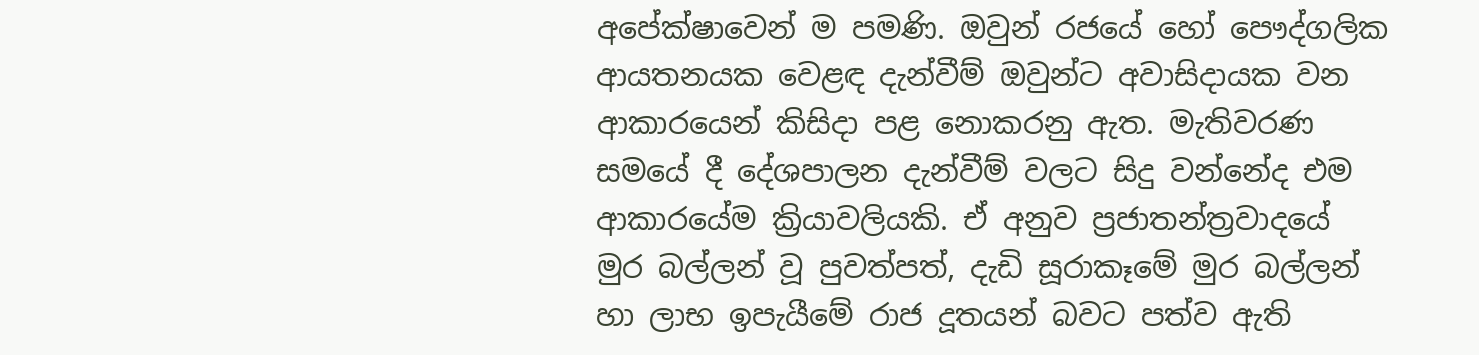අපේක්ෂාවෙන් ම පමණි. ඔවුන් රජයේ හෝ පෞද්ගලික ආයතනයක වෙළඳ දැන්වීම් ඔවුන්ට අවාසිදායක වන ආකාරයෙන් කිසිදා පළ නොකරනු ඇත. මැතිවරණ සමයේ දී දේශපාලන දැන්වීම් වලට සිදු වන්නේද එම ආකාරයේම ක්‍රියාවලියකි. ඒ අනුව ප්‍රජාතන්ත්‍රවාදයේ මුර බල්ලන් වූ පුවත්පත්, දැඩි සූරාකෑමේ මුර බල්ලන් හා ලාභ ඉපැයීමේ රාජ දූතයන් බවට පත්ව ඇති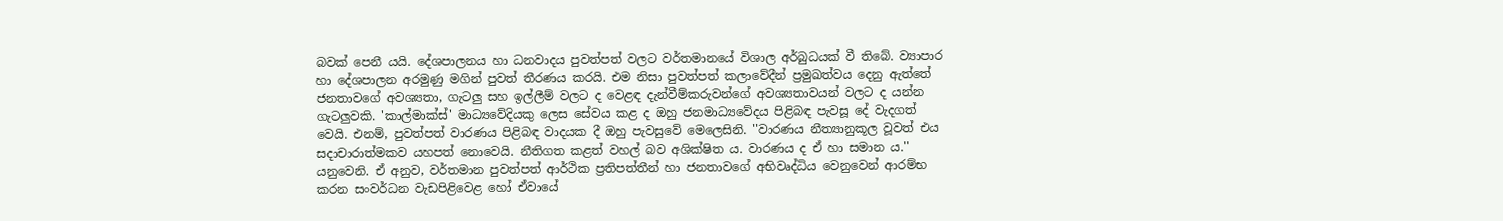බවක් පෙනී යයි. දේශපාලනය හා ධනවාදය පුවත්පත් වලට වර්තමානයේ විශාල අර්බුධයක් වී තිබේ. ව්‍යාපාර හා දේශපාලන අරමුණු මගින් පුවත් තීරණය කරයි. එම නිසා පුවත්පත් කලාවේදීන් ප්‍රමුඛත්වය දෙනු ඇත්තේ ජනතාවගේ අවශ්‍යතා, ගැටලු සහ ඉල්ලීම් වලට ද වෙළඳ දැන්වීම්කරුවන්ගේ අවශ්‍යතාවයන් වලට ද යන්න ගැටලුවකි. 'කාල්මාක්ස්' මාධ්‍යවේදියකු ලෙස සේවය කළ ද ඔහු ජනමාධ්‍යවේදය පිළිබඳ පැවසූ දේ වැදගත් වෙයි. එනම්, පුවත්පත් වාරණය පිළිබඳ වාදයක දී ඔහු පැවසුවේ මෙලෙසිනි. ''වාරණය නීත්‍යානුකූල වූවත් එය සදාචාරාත්මකව යහපත් නොවෙයි. නීතිගත කළත් වහල් බව අශික්ෂිත ය. වාරණය ද ඒ හා සමාන ය.'' යනුවෙනි. ඒ අනුව, වර්තමාන පුවත්පත් ආර්ථික ප්‍රතිපත්තීන් හා ජනතාවගේ අභිවෘද්ධිය වෙනුවෙන් ආරම්භ කරන සංවර්ධන වැඩපිළිවෙළ හෝ ඒවායේ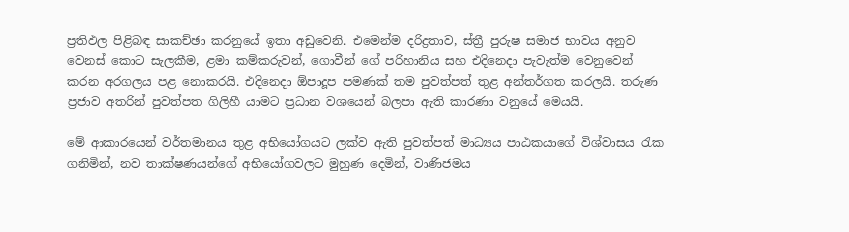ප්‍රතිඵල පිළිබඳ සාකච්ඡා කරනුයේ ඉතා අඩුවෙනි. එමෙන්ම දරිද්‍රතාව, ස්ත්‍රී පුරුෂ සමාජ භාවය අනුව වෙනස් කොට සැලකීම, ළමා කම්කරුවන්, ගොවීන් ගේ පරිහානිය සහ එදිනෙදා පැවැත්ම වෙනුවෙන් කරන අරගලය පළ නොකරයි. එදිනෙදා ඕපාදූප පමණක් තම පුවත්පත් තුළ අන්තර්ගත කරලයි. තරුණ ප්‍රජාව අතරින් පුවත්පත ගිලිහී යාමට ප්‍රධාන වශයෙන් බලපා ඇති කාරණා වනුයේ මෙයයි.

මේ ආකාරයෙන් වර්තමානය තුළ අභියෝගයට ලක්ව ඇති පුවත්පත් මාධ්‍යය පාඨකයාගේ විශ්වාසය රැක ගනිමින්, නව තාක්ෂණයන්ගේ අභියෝගවලට මුහුණ දෙමින්, වාණිජමය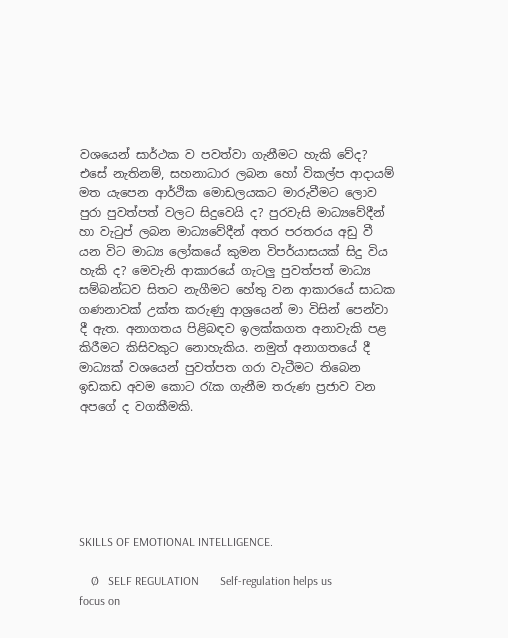වශයෙන් සාර්ථක ව පවත්වා ගැනීමට හැකි වේද? එසේ නැතිනම්, සහනාධාර ලබන හෝ විකල්ප ආදායම් මත යැපෙන ආර්ථික මොඩලයකට මාරුවීමට ලොව පුරා පුවත්පත් වලට සිදුවෙයි ද? පුරවැසි මාධ්‍යවේදීන් හා වැටුප් ලබන මාධ්‍යවේදීන් අතර පරතරය අඩු වී යන විට මාධ්‍ය ලෝකයේ කුමන විපර්යාසයක් සිදු විය හැකි ද? මෙවැනි ආකාරයේ ගැටලු පුවත්පත් මාධ්‍ය සම්බන්ධව සිතට නැගීමට හේතු වන ආකාරයේ සාධක ගණනාවක් උක්ත කරුණු ආශ්‍රයෙන් මා විසින් පෙන්වා දී ඇත. අනාගතය පිළිබඳව ඉලක්කගත අනාවැකි පළ කිරීමට කිසිවකුට නොහැකිය. නමුත් අනාගතයේ දී මාධ්‍යක් වශයෙන් පුවත්පත ගරා වැටීමට තිබෙන ඉඩකඩ අවම කොට රැක ගැනීම තරුණ ප්‍රජාව වන අපගේ ද වගකීමකි.






SKILLS OF EMOTIONAL INTELLIGENCE.

    Ø   SELF REGULATION       Self-regulation helps us focus on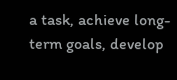a task, achieve long-term goals, develop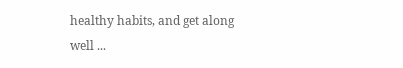healthy habits, and get along well ...